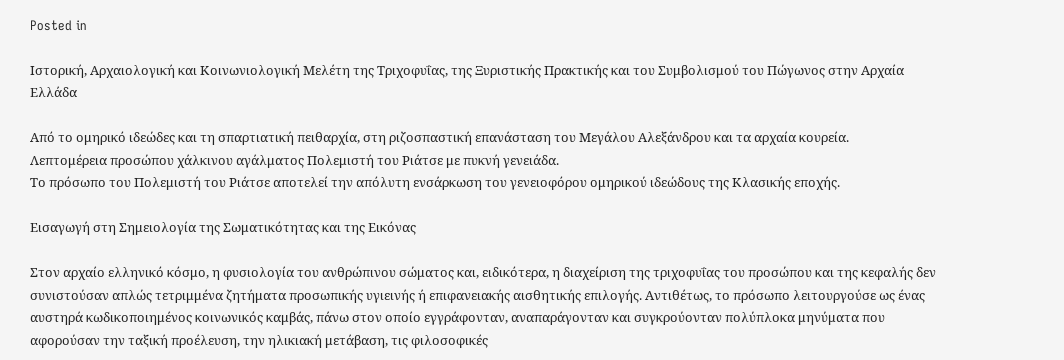Posted in

Ιστορική, Αρχαιολογική και Κοινωνιολογική Μελέτη της Τριχοφυΐας, της Ξυριστικής Πρακτικής και του Συμβολισμού του Πώγωνος στην Αρχαία Ελλάδα

Από το ομηρικό ιδεώδες και τη σπαρτιατική πειθαρχία, στη ριζοσπαστική επανάσταση του Μεγάλου Αλεξάνδρου και τα αρχαία κουρεία.
Λεπτομέρεια προσώπου χάλκινου αγάλματος Πολεμιστή του Ριάτσε με πυκνή γενειάδα.
Το πρόσωπο του Πολεμιστή του Ριάτσε αποτελεί την απόλυτη ενσάρκωση του γενειοφόρου ομηρικού ιδεώδους της Κλασικής εποχής.

Εισαγωγή στη Σημειολογία της Σωματικότητας και της Εικόνας

Στον αρχαίο ελληνικό κόσμο, η φυσιολογία του ανθρώπινου σώματος και, ειδικότερα, η διαχείριση της τριχοφυΐας του προσώπου και της κεφαλής δεν συνιστούσαν απλώς τετριμμένα ζητήματα προσωπικής υγιεινής ή επιφανειακής αισθητικής επιλογής. Αντιθέτως, το πρόσωπο λειτουργούσε ως ένας αυστηρά κωδικοποιημένος κοινωνικός καμβάς, πάνω στον οποίο εγγράφονταν, αναπαράγονταν και συγκρούονταν πολύπλοκα μηνύματα που αφορούσαν την ταξική προέλευση, την ηλικιακή μετάβαση, τις φιλοσοφικές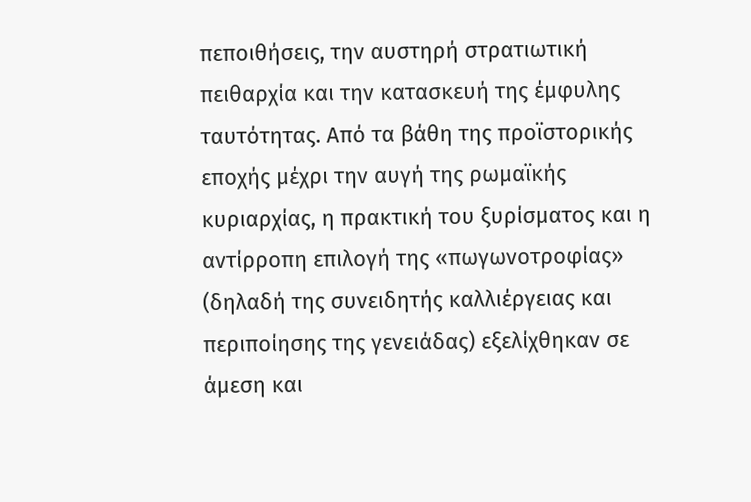πεποιθήσεις, την αυστηρή στρατιωτική πειθαρχία και την κατασκευή της έμφυλης ταυτότητας. Από τα βάθη της προϊστορικής εποχής μέχρι την αυγή της ρωμαϊκής κυριαρχίας, η πρακτική του ξυρίσματος και η αντίρροπη επιλογή της «πωγωνοτροφίας» (δηλαδή της συνειδητής καλλιέργειας και περιποίησης της γενειάδας) εξελίχθηκαν σε άμεση και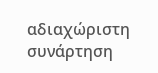αδιαχώριστη συνάρτηση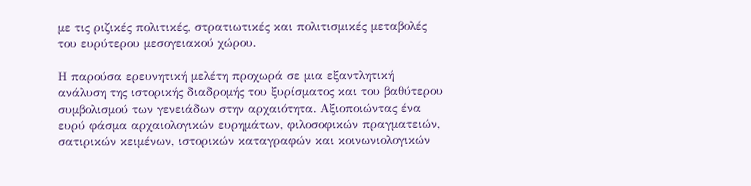με τις ριζικές πολιτικές, στρατιωτικές και πολιτισμικές μεταβολές του ευρύτερου μεσογειακού χώρου.

Η παρούσα ερευνητική μελέτη προχωρά σε μια εξαντλητική ανάλυση της ιστορικής διαδρομής του ξυρίσματος και του βαθύτερου συμβολισμού των γενειάδων στην αρχαιότητα. Αξιοποιώντας ένα ευρύ φάσμα αρχαιολογικών ευρημάτων, φιλοσοφικών πραγματειών, σατιρικών κειμένων, ιστορικών καταγραφών και κοινωνιολογικών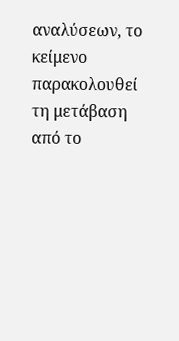αναλύσεων, το κείμενο παρακολουθεί τη μετάβαση από το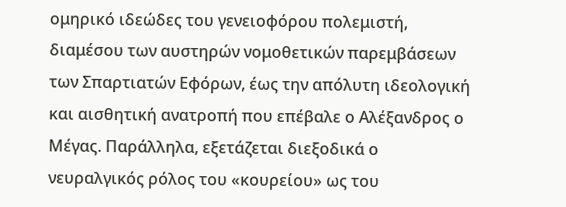ομηρικό ιδεώδες του γενειοφόρου πολεμιστή, διαμέσου των αυστηρών νομοθετικών παρεμβάσεων των Σπαρτιατών Εφόρων, έως την απόλυτη ιδεολογική και αισθητική ανατροπή που επέβαλε ο Αλέξανδρος ο Μέγας. Παράλληλα, εξετάζεται διεξοδικά ο νευραλγικός ρόλος του «κουρείου» ως του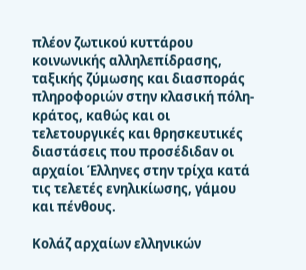πλέον ζωτικού κυττάρου κοινωνικής αλληλεπίδρασης, ταξικής ζύμωσης και διασποράς πληροφοριών στην κλασική πόλη-κράτος, καθώς και οι τελετουργικές και θρησκευτικές διαστάσεις που προσέδιδαν οι αρχαίοι Έλληνες στην τρίχα κατά τις τελετές ενηλικίωσης, γάμου και πένθους.

Κολάζ αρχαίων ελληνικών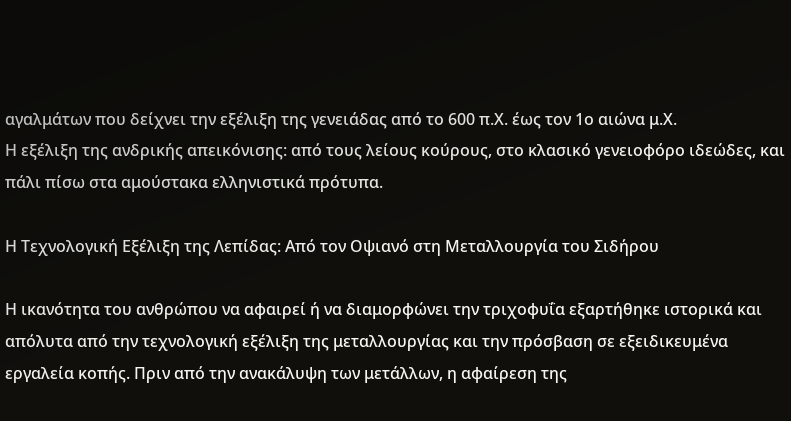αγαλμάτων που δείχνει την εξέλιξη της γενειάδας από το 600 π.Χ. έως τον 1ο αιώνα μ.Χ.
Η εξέλιξη της ανδρικής απεικόνισης: από τους λείους κούρους, στο κλασικό γενειοφόρο ιδεώδες, και πάλι πίσω στα αμούστακα ελληνιστικά πρότυπα.

Η Τεχνολογική Εξέλιξη της Λεπίδας: Από τον Οψιανό στη Μεταλλουργία του Σιδήρου

Η ικανότητα του ανθρώπου να αφαιρεί ή να διαμορφώνει την τριχοφυΐα εξαρτήθηκε ιστορικά και απόλυτα από την τεχνολογική εξέλιξη της μεταλλουργίας και την πρόσβαση σε εξειδικευμένα εργαλεία κοπής. Πριν από την ανακάλυψη των μετάλλων, η αφαίρεση της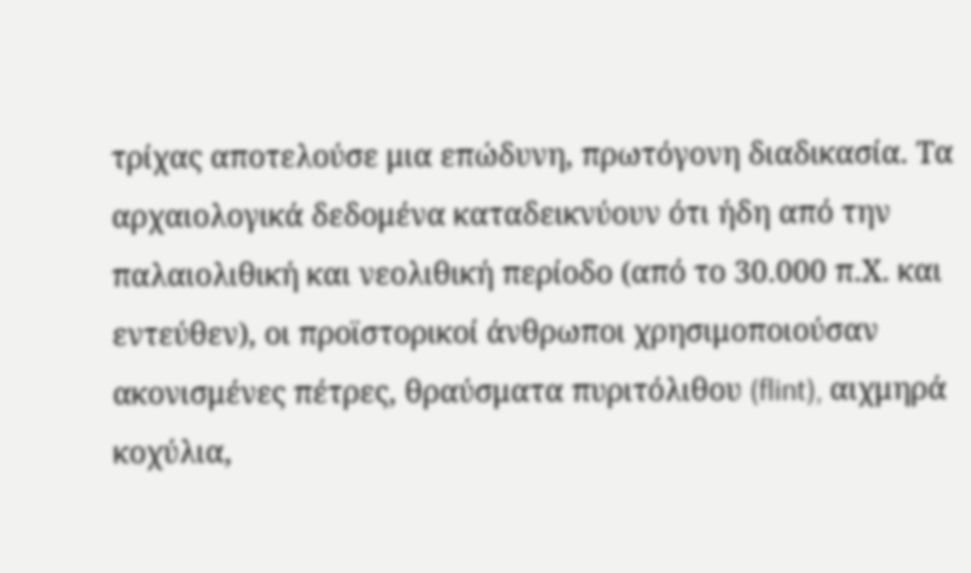τρίχας αποτελούσε μια επώδυνη, πρωτόγονη διαδικασία. Τα αρχαιολογικά δεδομένα καταδεικνύουν ότι ήδη από την παλαιολιθική και νεολιθική περίοδο (από το 30.000 π.Χ. και εντεύθεν), οι προϊστορικοί άνθρωποι χρησιμοποιούσαν ακονισμένες πέτρες, θραύσματα πυριτόλιθου (flint), αιχμηρά κοχύλια,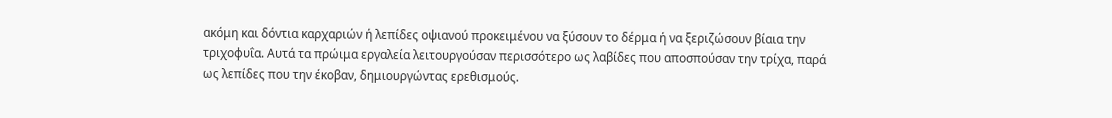ακόμη και δόντια καρχαριών ή λεπίδες οψιανού προκειμένου να ξύσουν το δέρμα ή να ξεριζώσουν βίαια την τριχοφυΐα. Αυτά τα πρώιμα εργαλεία λειτουργούσαν περισσότερο ως λαβίδες που αποσπούσαν την τρίχα, παρά ως λεπίδες που την έκοβαν, δημιουργώντας ερεθισμούς.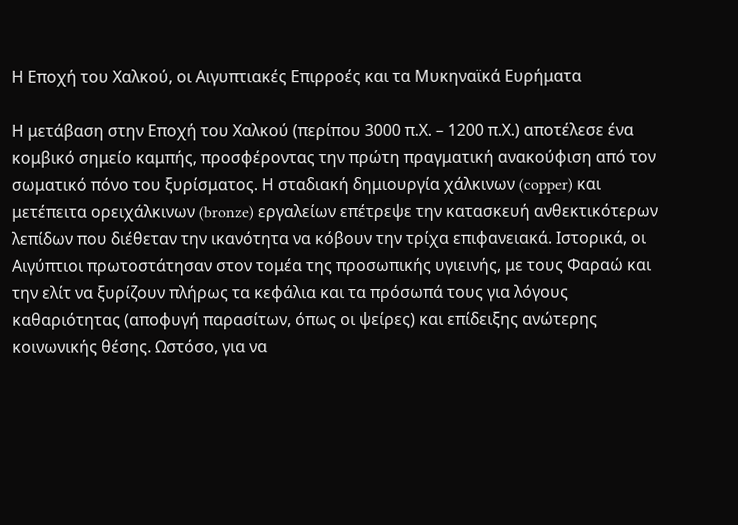Η Εποχή του Χαλκού, οι Αιγυπτιακές Επιρροές και τα Μυκηναϊκά Ευρήματα

Η μετάβαση στην Εποχή του Χαλκού (περίπου 3000 π.Χ. – 1200 π.Χ.) αποτέλεσε ένα κομβικό σημείο καμπής, προσφέροντας την πρώτη πραγματική ανακούφιση από τον σωματικό πόνο του ξυρίσματος. Η σταδιακή δημιουργία χάλκινων (copper) και μετέπειτα ορειχάλκινων (bronze) εργαλείων επέτρεψε την κατασκευή ανθεκτικότερων λεπίδων που διέθεταν την ικανότητα να κόβουν την τρίχα επιφανειακά. Ιστορικά, οι Αιγύπτιοι πρωτοστάτησαν στον τομέα της προσωπικής υγιεινής, με τους Φαραώ και την ελίτ να ξυρίζουν πλήρως τα κεφάλια και τα πρόσωπά τους για λόγους καθαριότητας (αποφυγή παρασίτων, όπως οι ψείρες) και επίδειξης ανώτερης κοινωνικής θέσης. Ωστόσο, για να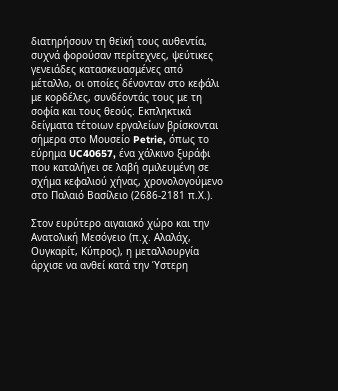διατηρήσουν τη θεϊκή τους αυθεντία, συχνά φορούσαν περίτεχνες, ψεύτικες γενειάδες κατασκευασμένες από μέταλλο, οι οποίες δένονταν στο κεφάλι με κορδέλες, συνδέοντάς τους με τη σοφία και τους θεούς. Εκπληκτικά δείγματα τέτοιων εργαλείων βρίσκονται σήμερα στο Μουσείο Petrie, όπως το εύρημα UC40657, ένα χάλκινο ξυράφι που καταλήγει σε λαβή σμιλευμένη σε σχήμα κεφαλιού χήνας, χρονολογούμενο στο Παλαιό Βασίλειο (2686-2181 π.Χ.).

Στον ευρύτερο αιγαιακό χώρο και την Ανατολική Μεσόγειο (π.χ. Αλαλάχ, Ουγκαρίτ, Κύπρος), η μεταλλουργία άρχισε να ανθεί κατά την Ύστερη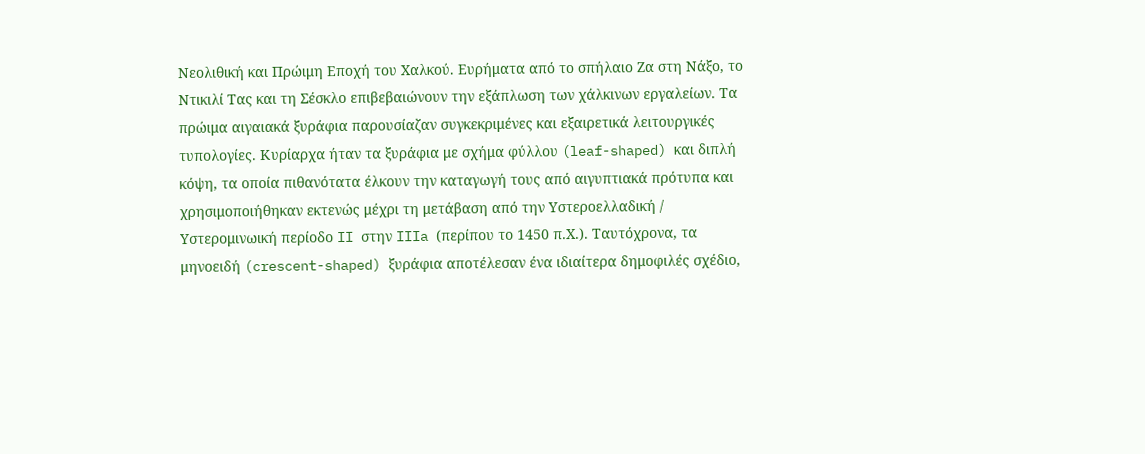Νεολιθική και Πρώιμη Εποχή του Χαλκού. Ευρήματα από το σπήλαιο Ζα στη Νάξο, το Ντικιλί Τας και τη Σέσκλο επιβεβαιώνουν την εξάπλωση των χάλκινων εργαλείων. Τα πρώιμα αιγαιακά ξυράφια παρουσίαζαν συγκεκριμένες και εξαιρετικά λειτουργικές τυπολογίες. Κυρίαρχα ήταν τα ξυράφια με σχήμα φύλλου (leaf-shaped) και διπλή κόψη, τα οποία πιθανότατα έλκουν την καταγωγή τους από αιγυπτιακά πρότυπα και χρησιμοποιήθηκαν εκτενώς μέχρι τη μετάβαση από την Υστεροελλαδική / Υστερομινωική περίοδο II στην IIIa (περίπου το 1450 π.Χ.). Ταυτόχρονα, τα μηνοειδή (crescent-shaped) ξυράφια αποτέλεσαν ένα ιδιαίτερα δημοφιλές σχέδιο,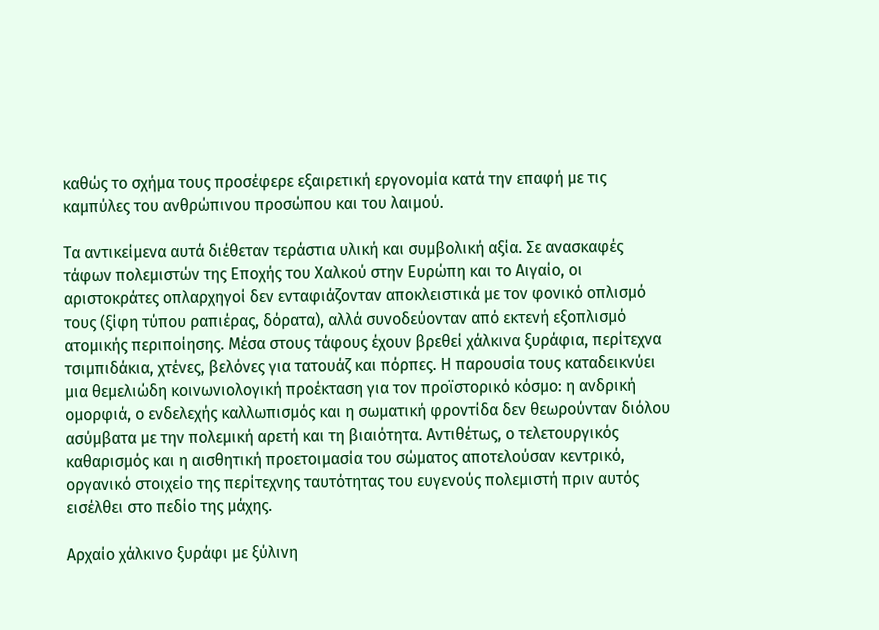καθώς το σχήμα τους προσέφερε εξαιρετική εργονομία κατά την επαφή με τις καμπύλες του ανθρώπινου προσώπου και του λαιμού.

Τα αντικείμενα αυτά διέθεταν τεράστια υλική και συμβολική αξία. Σε ανασκαφές τάφων πολεμιστών της Εποχής του Χαλκού στην Ευρώπη και το Αιγαίο, οι αριστοκράτες οπλαρχηγοί δεν ενταφιάζονταν αποκλειστικά με τον φονικό οπλισμό τους (ξίφη τύπου ραπιέρας, δόρατα), αλλά συνοδεύονταν από εκτενή εξοπλισμό ατομικής περιποίησης. Μέσα στους τάφους έχουν βρεθεί χάλκινα ξυράφια, περίτεχνα τσιμπιδάκια, χτένες, βελόνες για τατουάζ και πόρπες. Η παρουσία τους καταδεικνύει μια θεμελιώδη κοινωνιολογική προέκταση για τον προϊστορικό κόσμο: η ανδρική ομορφιά, ο ενδελεχής καλλωπισμός και η σωματική φροντίδα δεν θεωρούνταν διόλου ασύμβατα με την πολεμική αρετή και τη βιαιότητα. Αντιθέτως, ο τελετουργικός καθαρισμός και η αισθητική προετοιμασία του σώματος αποτελούσαν κεντρικό, οργανικό στοιχείο της περίτεχνης ταυτότητας του ευγενούς πολεμιστή πριν αυτός εισέλθει στο πεδίο της μάχης.

Αρχαίο χάλκινο ξυράφι με ξύλινη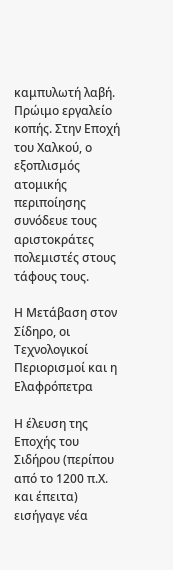καμπυλωτή λαβή.
Πρώιμο εργαλείο κοπής. Στην Εποχή του Χαλκού, ο εξοπλισμός ατομικής περιποίησης συνόδευε τους αριστοκράτες πολεμιστές στους τάφους τους.

Η Μετάβαση στον Σίδηρο, οι Τεχνολογικοί Περιορισμοί και η Ελαφρόπετρα

Η έλευση της Εποχής του Σιδήρου (περίπου από το 1200 π.Χ. και έπειτα) εισήγαγε νέα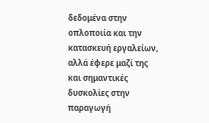δεδομένα στην οπλοποιία και την κατασκευή εργαλείων, αλλά έφερε μαζί της και σημαντικές δυσκολίες στην παραγωγή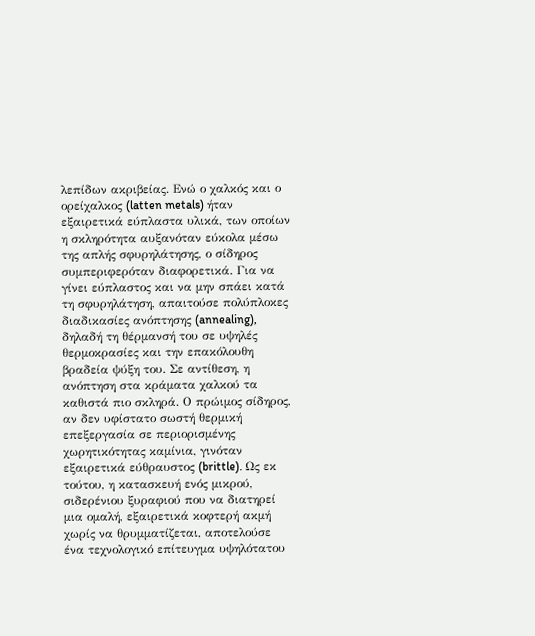λεπίδων ακριβείας. Ενώ ο χαλκός και ο ορείχαλκος (latten metals) ήταν εξαιρετικά εύπλαστα υλικά, των οποίων η σκληρότητα αυξανόταν εύκολα μέσω της απλής σφυρηλάτησης, ο σίδηρος συμπεριφερόταν διαφορετικά. Για να γίνει εύπλαστος και να μην σπάει κατά τη σφυρηλάτηση, απαιτούσε πολύπλοκες διαδικασίες ανόπτησης (annealing), δηλαδή τη θέρμανσή του σε υψηλές θερμοκρασίες και την επακόλουθη βραδεία ψύξη του. Σε αντίθεση, η ανόπτηση στα κράματα χαλκού τα καθιστά πιο σκληρά. Ο πρώιμος σίδηρος, αν δεν υφίστατο σωστή θερμική επεξεργασία σε περιορισμένης χωρητικότητας καμίνια, γινόταν εξαιρετικά εύθραυστος (brittle). Ως εκ τούτου, η κατασκευή ενός μικρού, σιδερένιου ξυραφιού που να διατηρεί μια ομαλή, εξαιρετικά κοφτερή ακμή χωρίς να θρυμματίζεται, αποτελούσε ένα τεχνολογικό επίτευγμα υψηλότατου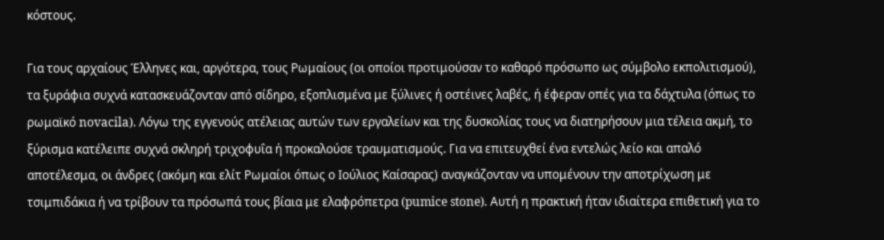κόστους.

Για τους αρχαίους Έλληνες και, αργότερα, τους Ρωμαίους (οι οποίοι προτιμούσαν το καθαρό πρόσωπο ως σύμβολο εκπολιτισμού), τα ξυράφια συχνά κατασκευάζονταν από σίδηρο, εξοπλισμένα με ξύλινες ή οστέινες λαβές, ή έφεραν οπές για τα δάχτυλα (όπως το ρωμαϊκό novacila). Λόγω της εγγενούς ατέλειας αυτών των εργαλείων και της δυσκολίας τους να διατηρήσουν μια τέλεια ακμή, το ξύρισμα κατέλειπε συχνά σκληρή τριχοφυΐα ή προκαλούσε τραυματισμούς. Για να επιτευχθεί ένα εντελώς λείο και απαλό αποτέλεσμα, οι άνδρες (ακόμη και ελίτ Ρωμαίοι όπως ο Ιούλιος Καίσαρας) αναγκάζονταν να υπομένουν την αποτρίχωση με τσιμπιδάκια ή να τρίβουν τα πρόσωπά τους βίαια με ελαφρόπετρα (pumice stone). Αυτή η πρακτική ήταν ιδιαίτερα επιθετική για το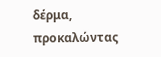δέρμα, προκαλώντας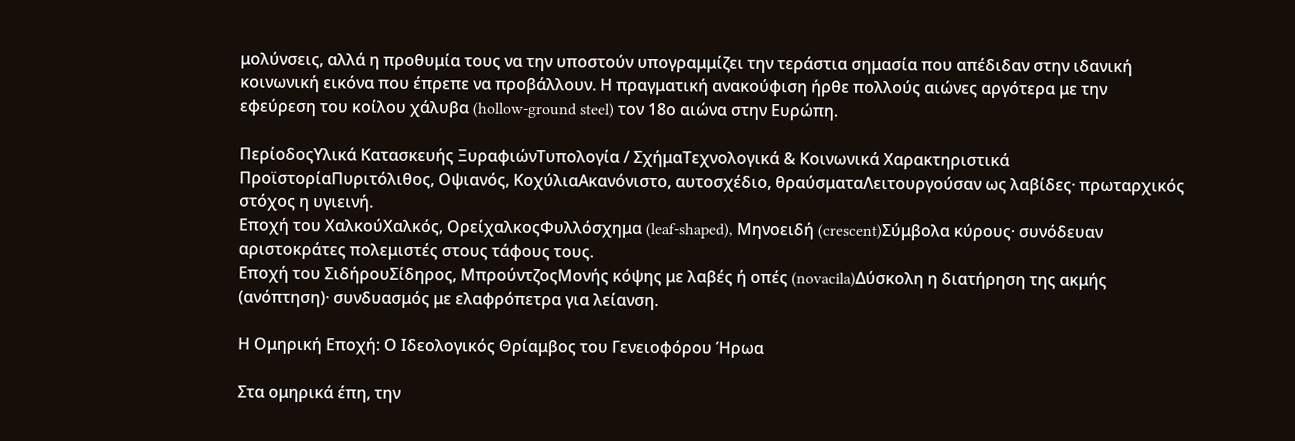μολύνσεις, αλλά η προθυμία τους να την υποστούν υπογραμμίζει την τεράστια σημασία που απέδιδαν στην ιδανική κοινωνική εικόνα που έπρεπε να προβάλλουν. Η πραγματική ανακούφιση ήρθε πολλούς αιώνες αργότερα με την εφεύρεση του κοίλου χάλυβα (hollow-ground steel) τον 18ο αιώνα στην Ευρώπη.

ΠερίοδοςΥλικά Κατασκευής ΞυραφιώνΤυπολογία / ΣχήμαΤεχνολογικά & Κοινωνικά Χαρακτηριστικά
ΠροϊστορίαΠυριτόλιθος, Οψιανός, ΚοχύλιαΑκανόνιστο, αυτοσχέδιο, θραύσματαΛειτουργούσαν ως λαβίδες· πρωταρχικός στόχος η υγιεινή.
Εποχή του ΧαλκούΧαλκός, ΟρείχαλκοςΦυλλόσχημα (leaf-shaped), Μηνοειδή (crescent)Σύμβολα κύρους· συνόδευαν αριστοκράτες πολεμιστές στους τάφους τους.
Εποχή του ΣιδήρουΣίδηρος, ΜπρούντζοςΜονής κόψης με λαβές ή οπές (novacila)Δύσκολη η διατήρηση της ακμής (ανόπτηση)· συνδυασμός με ελαφρόπετρα για λείανση.

Η Ομηρική Εποχή: Ο Ιδεολογικός Θρίαμβος του Γενειοφόρου Ήρωα

Στα ομηρικά έπη, την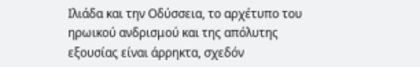Ιλιάδα και την Οδύσσεια, το αρχέτυπο του ηρωικού ανδρισμού και της απόλυτης εξουσίας είναι άρρηκτα, σχεδόν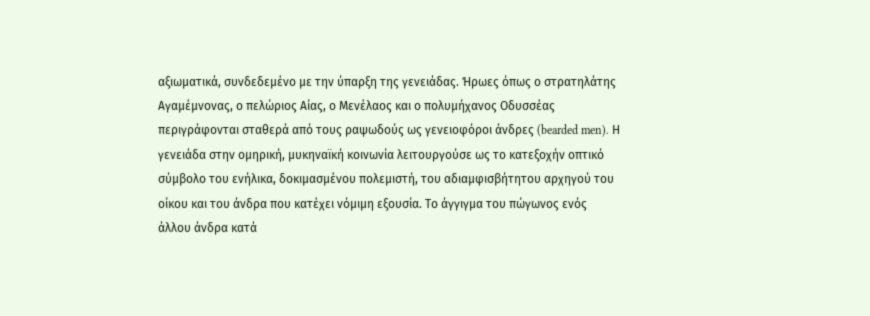αξιωματικά, συνδεδεμένο με την ύπαρξη της γενειάδας. Ήρωες όπως ο στρατηλάτης Αγαμέμνονας, ο πελώριος Αίας, ο Μενέλαος και ο πολυμήχανος Οδυσσέας περιγράφονται σταθερά από τους ραψωδούς ως γενειοφόροι άνδρες (bearded men). Η γενειάδα στην ομηρική, μυκηναϊκή κοινωνία λειτουργούσε ως το κατεξοχήν οπτικό σύμβολο του ενήλικα, δοκιμασμένου πολεμιστή, του αδιαμφισβήτητου αρχηγού του οίκου και του άνδρα που κατέχει νόμιμη εξουσία. Το άγγιγμα του πώγωνος ενός άλλου άνδρα κατά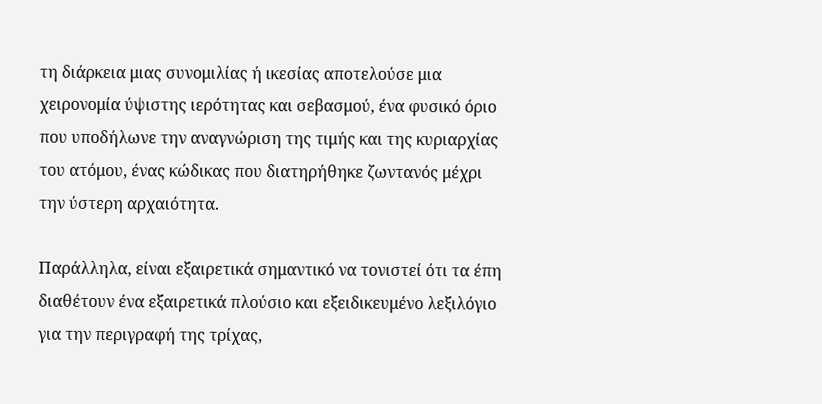τη διάρκεια μιας συνομιλίας ή ικεσίας αποτελούσε μια χειρονομία ύψιστης ιερότητας και σεβασμού, ένα φυσικό όριο που υποδήλωνε την αναγνώριση της τιμής και της κυριαρχίας του ατόμου, ένας κώδικας που διατηρήθηκε ζωντανός μέχρι την ύστερη αρχαιότητα.

Παράλληλα, είναι εξαιρετικά σημαντικό να τονιστεί ότι τα έπη διαθέτουν ένα εξαιρετικά πλούσιο και εξειδικευμένο λεξιλόγιο για την περιγραφή της τρίχας,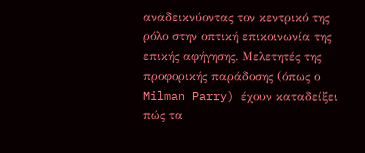αναδεικνύοντας τον κεντρικό της ρόλο στην οπτική επικοινωνία της επικής αφήγησης. Μελετητές της προφορικής παράδοσης (όπως ο Milman Parry) έχουν καταδείξει πώς τα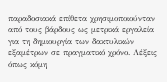παραδοσιακά επίθετα χρησιμοποιούνταν από τους βάρδους ως μετρικά εργαλεία για τη δημιουργία των δακτυλικών εξαμέτρων σε πραγματικό χρόνο. Λέξεις όπως κόμη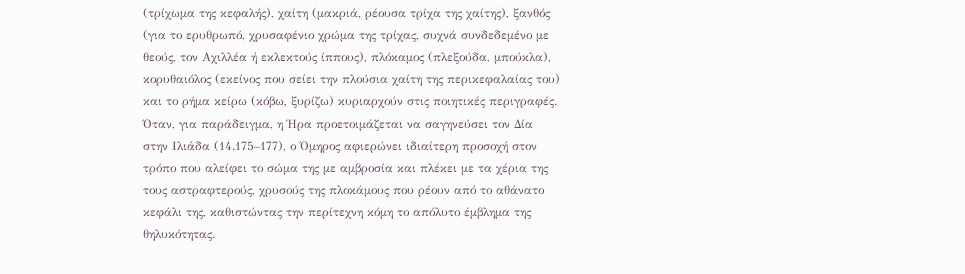(τρίχωμα της κεφαλής), χαίτη (μακριά, ρέουσα τρίχα της χαίτης), ξανθός (για το ερυθρωπό, χρυσαφένιο χρώμα της τρίχας, συχνά συνδεδεμένο με θεούς, τον Αχιλλέα ή εκλεκτούς ίππους), πλόκαμος (πλεξούδα, μπούκλα), κορυθαιόλος (εκείνος που σείει την πλούσια χαίτη της περικεφαλαίας του) και το ρήμα κείρω (κόβω, ξυρίζω) κυριαρχούν στις ποιητικές περιγραφές. Όταν, για παράδειγμα, η Ήρα προετοιμάζεται να σαγηνεύσει τον Δία στην Ιλιάδα (14.175–177), ο Όμηρος αφιερώνει ιδιαίτερη προσοχή στον τρόπο που αλείφει το σώμα της με αμβροσία και πλέκει με τα χέρια της τους αστραφτερούς, χρυσούς της πλοκάμους που ρέουν από το αθάνατο κεφάλι της, καθιστώντας την περίτεχνη κόμη το απόλυτο έμβλημα της θηλυκότητας.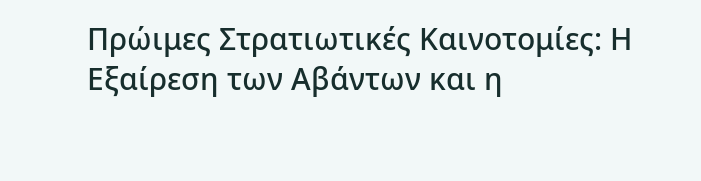Πρώιμες Στρατιωτικές Καινοτομίες: Η Εξαίρεση των Αβάντων και η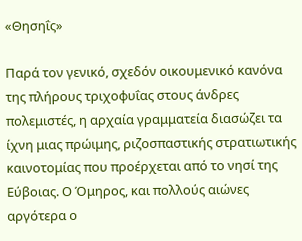«Θησηΐς»

Παρά τον γενικό, σχεδόν οικουμενικό κανόνα της πλήρους τριχοφυΐας στους άνδρες πολεμιστές, η αρχαία γραμματεία διασώζει τα ίχνη μιας πρώιμης, ριζοσπαστικής στρατιωτικής καινοτομίας που προέρχεται από το νησί της Εύβοιας. Ο Όμηρος, και πολλούς αιώνες αργότερα ο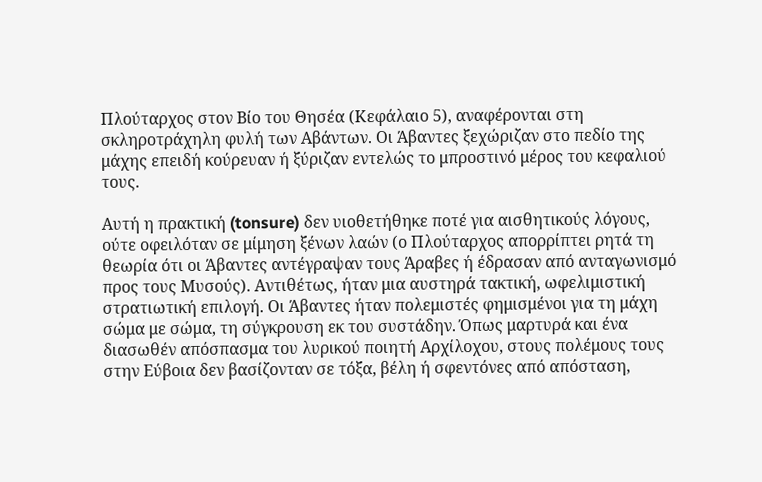Πλούταρχος στον Βίο του Θησέα (Κεφάλαιο 5), αναφέρονται στη σκληροτράχηλη φυλή των Αβάντων. Οι Άβαντες ξεχώριζαν στο πεδίο της μάχης επειδή κούρευαν ή ξύριζαν εντελώς το μπροστινό μέρος του κεφαλιού τους.

Αυτή η πρακτική (tonsure) δεν υιοθετήθηκε ποτέ για αισθητικούς λόγους, ούτε οφειλόταν σε μίμηση ξένων λαών (ο Πλούταρχος απορρίπτει ρητά τη θεωρία ότι οι Άβαντες αντέγραψαν τους Άραβες ή έδρασαν από ανταγωνισμό προς τους Μυσούς). Αντιθέτως, ήταν μια αυστηρά τακτική, ωφελιμιστική στρατιωτική επιλογή. Οι Άβαντες ήταν πολεμιστές φημισμένοι για τη μάχη σώμα με σώμα, τη σύγκρουση εκ του συστάδην. Όπως μαρτυρά και ένα διασωθέν απόσπασμα του λυρικού ποιητή Αρχίλοχου, στους πολέμους τους στην Εύβοια δεν βασίζονταν σε τόξα, βέλη ή σφεντόνες από απόσταση,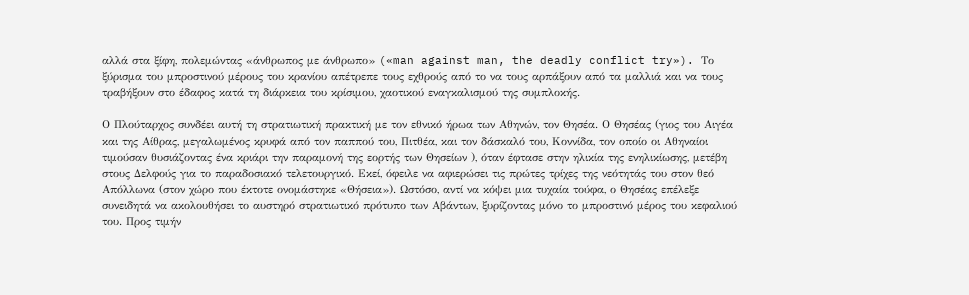αλλά στα ξίφη, πολεμώντας «άνθρωπος με άνθρωπο» («man against man, the deadly conflict try»). Το ξύρισμα του μπροστινού μέρους του κρανίου απέτρεπε τους εχθρούς από το να τους αρπάξουν από τα μαλλιά και να τους τραβήξουν στο έδαφος κατά τη διάρκεια του κρίσιμου, χαοτικού εναγκαλισμού της συμπλοκής.

Ο Πλούταρχος συνδέει αυτή τη στρατιωτική πρακτική με τον εθνικό ήρωα των Αθηνών, τον Θησέα. Ο Θησέας (γιος του Αιγέα και της Αίθρας, μεγαλωμένος κρυφά από τον παππού του, Πιτθέα, και τον δάσκαλό του, Κοννίδα, τον οποίο οι Αθηναίοι τιμούσαν θυσιάζοντας ένα κριάρι την παραμονή της εορτής των Θησείων ), όταν έφτασε στην ηλικία της ενηλικίωσης, μετέβη στους Δελφούς για το παραδοσιακό τελετουργικό. Εκεί, όφειλε να αφιερώσει τις πρώτες τρίχες της νεότητάς του στον θεό Απόλλωνα (στον χώρο που έκτοτε ονομάστηκε «Θήσεια»). Ωστόσο, αντί να κόψει μια τυχαία τούφα, ο Θησέας επέλεξε συνειδητά να ακολουθήσει το αυστηρό στρατιωτικό πρότυπο των Αβάντων, ξυρίζοντας μόνο το μπροστινό μέρος του κεφαλιού του. Προς τιμήν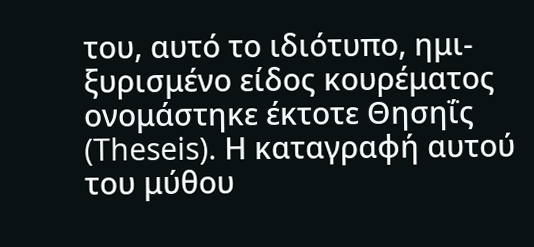του, αυτό το ιδιότυπο, ημι-ξυρισμένο είδος κουρέματος ονομάστηκε έκτοτε Θησηΐς (Theseis). Η καταγραφή αυτού του μύθου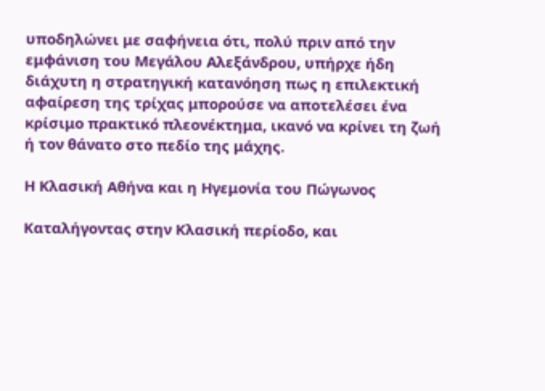υποδηλώνει με σαφήνεια ότι, πολύ πριν από την εμφάνιση του Μεγάλου Αλεξάνδρου, υπήρχε ήδη διάχυτη η στρατηγική κατανόηση πως η επιλεκτική αφαίρεση της τρίχας μπορούσε να αποτελέσει ένα κρίσιμο πρακτικό πλεονέκτημα, ικανό να κρίνει τη ζωή ή τον θάνατο στο πεδίο της μάχης.

Η Κλασική Αθήνα και η Ηγεμονία του Πώγωνος

Καταλήγοντας στην Κλασική περίοδο, και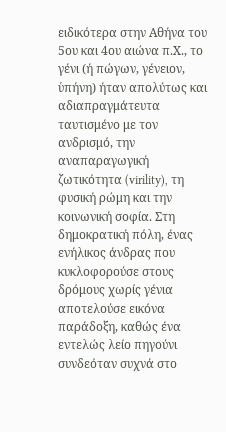ειδικότερα στην Αθήνα του 5ου και 4ου αιώνα π.Χ., το γένι (ή πώγων, γένειον, ὑπήνη) ήταν απολύτως και αδιαπραγμάτευτα ταυτισμένο με τον ανδρισμό, την αναπαραγωγική ζωτικότητα (virility), τη φυσική ρώμη και την κοινωνική σοφία. Στη δημοκρατική πόλη, ένας ενήλικος άνδρας που κυκλοφορούσε στους δρόμους χωρίς γένια αποτελούσε εικόνα παράδοξη, καθώς ένα εντελώς λείο πηγούνι συνδεόταν συχνά στο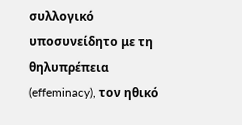συλλογικό υποσυνείδητο με τη θηλυπρέπεια (effeminacy), τον ηθικό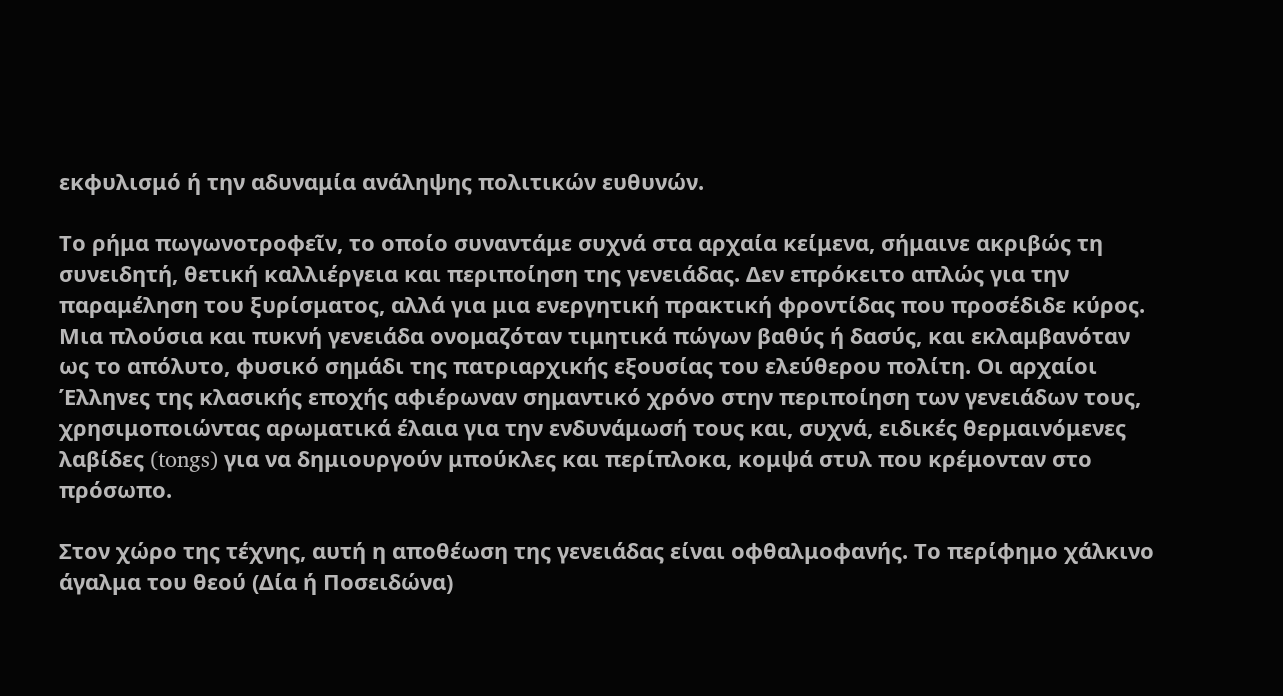εκφυλισμό ή την αδυναμία ανάληψης πολιτικών ευθυνών.

Το ρήμα πωγωνοτροφεῖν, το οποίο συναντάμε συχνά στα αρχαία κείμενα, σήμαινε ακριβώς τη συνειδητή, θετική καλλιέργεια και περιποίηση της γενειάδας. Δεν επρόκειτο απλώς για την παραμέληση του ξυρίσματος, αλλά για μια ενεργητική πρακτική φροντίδας που προσέδιδε κύρος. Μια πλούσια και πυκνή γενειάδα ονομαζόταν τιμητικά πώγων βαθύς ή δασύς, και εκλαμβανόταν ως το απόλυτο, φυσικό σημάδι της πατριαρχικής εξουσίας του ελεύθερου πολίτη. Οι αρχαίοι Έλληνες της κλασικής εποχής αφιέρωναν σημαντικό χρόνο στην περιποίηση των γενειάδων τους, χρησιμοποιώντας αρωματικά έλαια για την ενδυνάμωσή τους και, συχνά, ειδικές θερμαινόμενες λαβίδες (tongs) για να δημιουργούν μπούκλες και περίπλοκα, κομψά στυλ που κρέμονταν στο πρόσωπο.

Στον χώρο της τέχνης, αυτή η αποθέωση της γενειάδας είναι οφθαλμοφανής. Το περίφημο χάλκινο άγαλμα του θεού (Δία ή Ποσειδώνα)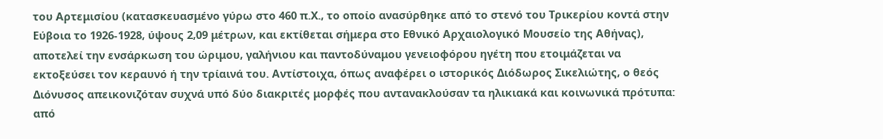του Αρτεμισίου (κατασκευασμένο γύρω στο 460 π.Χ., το οποίο ανασύρθηκε από το στενό του Τρικερίου κοντά στην Εύβοια το 1926-1928, ύψους 2,09 μέτρων, και εκτίθεται σήμερα στο Εθνικό Αρχαιολογικό Μουσείο της Αθήνας), αποτελεί την ενσάρκωση του ώριμου, γαλήνιου και παντοδύναμου γενειοφόρου ηγέτη που ετοιμάζεται να εκτοξεύσει τον κεραυνό ή την τρίαινά του. Αντίστοιχα, όπως αναφέρει ο ιστορικός Διόδωρος Σικελιώτης, ο θεός Διόνυσος απεικονιζόταν συχνά υπό δύο διακριτές μορφές που αντανακλούσαν τα ηλικιακά και κοινωνικά πρότυπα: από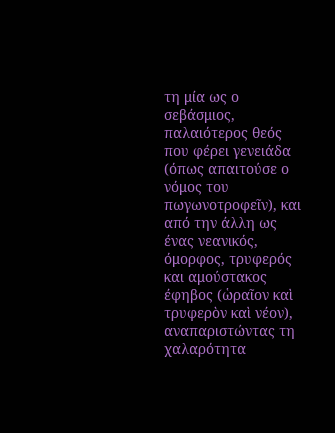τη μία ως ο σεβάσμιος, παλαιότερος θεός που φέρει γενειάδα (όπως απαιτούσε ο νόμος του πωγωνοτροφεῖν), και από την άλλη ως ένας νεανικός, όμορφος, τρυφερός και αμούστακος έφηβος (ὡραῖον καὶ τρυφερὸν καὶ νέον), αναπαριστώντας τη χαλαρότητα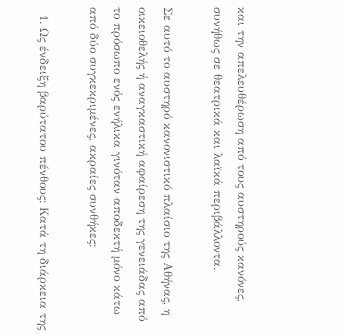και την απελευθέρωση από τους αυστηρούς κανόνες, συνήθως σε θεατρικά και λαϊκά περιβάλλοντα.

Σε αυτό το αυστηρό κανονιστικό πλαίσιο της Αθήνας, η οικειοθελής ή αναγκαστική αφαίρεση της γενειάδας από το πρόσωπο ενός ενήλικα γινόταν αποδεκτή μόνο κάτω από δύο συγκεκριμένες, ακραίες συνθήκες:

  1. Ως ένδειξη βαρύτατου πένθους: Κατά τη διάρκεια της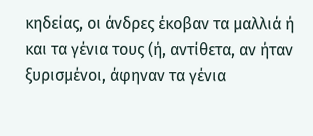κηδείας, οι άνδρες έκοβαν τα μαλλιά ή και τα γένια τους (ή, αντίθετα, αν ήταν ξυρισμένοι, άφηναν τα γένια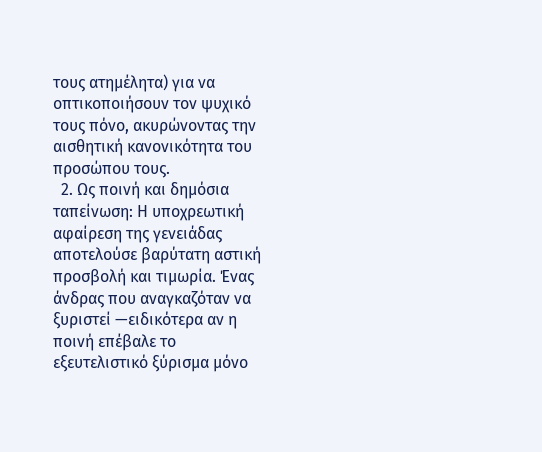τους ατημέλητα) για να οπτικοποιήσουν τον ψυχικό τους πόνο, ακυρώνοντας την αισθητική κανονικότητα του προσώπου τους.
  2. Ως ποινή και δημόσια ταπείνωση: Η υποχρεωτική αφαίρεση της γενειάδας αποτελούσε βαρύτατη αστική προσβολή και τιμωρία. Ένας άνδρας που αναγκαζόταν να ξυριστεί —ειδικότερα αν η ποινή επέβαλε το εξευτελιστικό ξύρισμα μόνο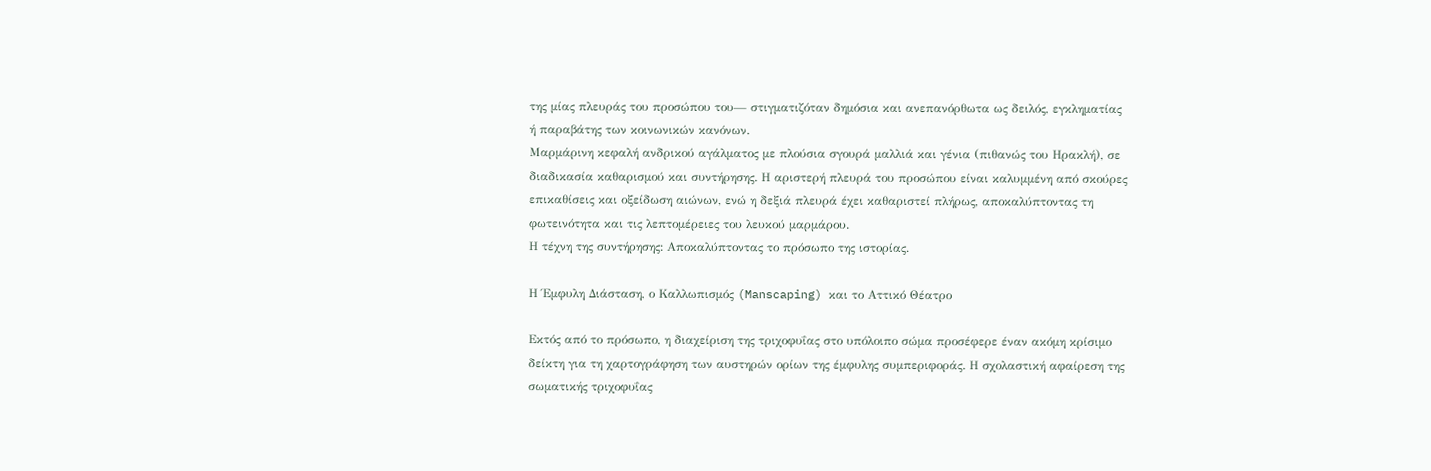της μίας πλευράς του προσώπου του— στιγματιζόταν δημόσια και ανεπανόρθωτα ως δειλός, εγκληματίας ή παραβάτης των κοινωνικών κανόνων.
Μαρμάρινη κεφαλή ανδρικού αγάλματος με πλούσια σγουρά μαλλιά και γένια (πιθανώς του Ηρακλή), σε διαδικασία καθαρισμού και συντήρησης. Η αριστερή πλευρά του προσώπου είναι καλυμμένη από σκούρες επικαθίσεις και οξείδωση αιώνων, ενώ η δεξιά πλευρά έχει καθαριστεί πλήρως, αποκαλύπτοντας τη φωτεινότητα και τις λεπτομέρειες του λευκού μαρμάρου.
Η τέχνη της συντήρησης: Αποκαλύπτοντας το πρόσωπο της ιστορίας.

Η Έμφυλη Διάσταση, ο Καλλωπισμός (Manscaping) και το Αττικό Θέατρο

Εκτός από το πρόσωπο, η διαχείριση της τριχοφυΐας στο υπόλοιπο σώμα προσέφερε έναν ακόμη κρίσιμο δείκτη για τη χαρτογράφηση των αυστηρών ορίων της έμφυλης συμπεριφοράς. Η σχολαστική αφαίρεση της σωματικής τριχοφυΐας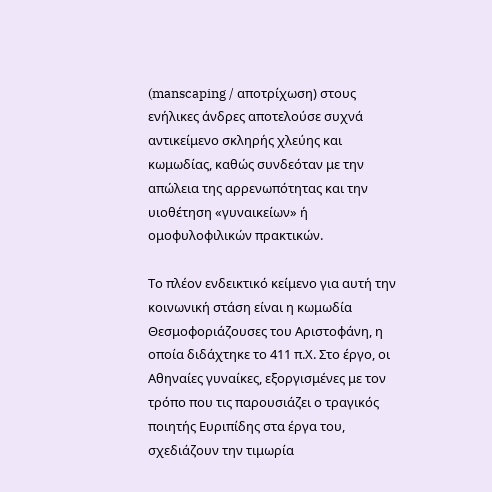(manscaping / αποτρίχωση) στους ενήλικες άνδρες αποτελούσε συχνά αντικείμενο σκληρής χλεύης και κωμωδίας, καθώς συνδεόταν με την απώλεια της αρρενωπότητας και την υιοθέτηση «γυναικείων» ή ομοφυλοφιλικών πρακτικών.

Το πλέον ενδεικτικό κείμενο για αυτή την κοινωνική στάση είναι η κωμωδία Θεσμοφοριάζουσες του Αριστοφάνη, η οποία διδάχτηκε το 411 π.Χ. Στο έργο, οι Αθηναίες γυναίκες, εξοργισμένες με τον τρόπο που τις παρουσιάζει ο τραγικός ποιητής Ευριπίδης στα έργα του, σχεδιάζουν την τιμωρία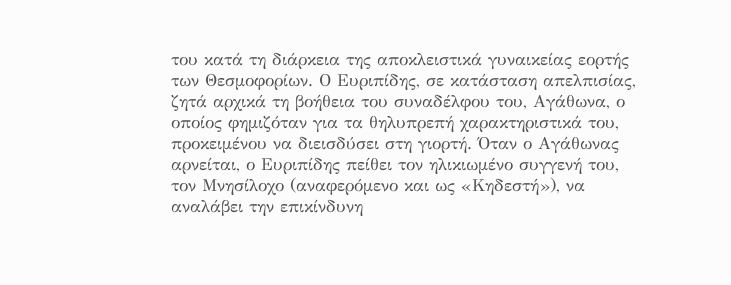του κατά τη διάρκεια της αποκλειστικά γυναικείας εορτής των Θεσμοφορίων. Ο Ευριπίδης, σε κατάσταση απελπισίας, ζητά αρχικά τη βοήθεια του συναδέλφου του, Αγάθωνα, ο οποίος φημιζόταν για τα θηλυπρεπή χαρακτηριστικά του, προκειμένου να διεισδύσει στη γιορτή. Όταν ο Αγάθωνας αρνείται, ο Ευριπίδης πείθει τον ηλικιωμένο συγγενή του, τον Μνησίλοχο (αναφερόμενο και ως «Κηδεστή»), να αναλάβει την επικίνδυνη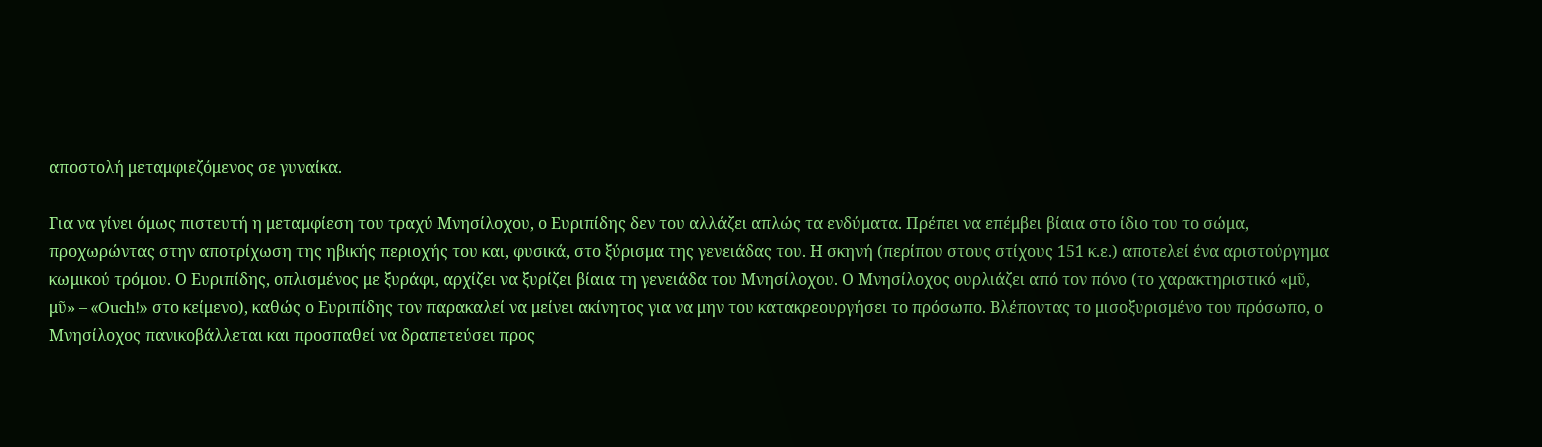αποστολή μεταμφιεζόμενος σε γυναίκα.

Για να γίνει όμως πιστευτή η μεταμφίεση του τραχύ Μνησίλοχου, ο Ευριπίδης δεν του αλλάζει απλώς τα ενδύματα. Πρέπει να επέμβει βίαια στο ίδιο του το σώμα, προχωρώντας στην αποτρίχωση της ηβικής περιοχής του και, φυσικά, στο ξύρισμα της γενειάδας του. Η σκηνή (περίπου στους στίχους 151 κ.ε.) αποτελεί ένα αριστούργημα κωμικού τρόμου. Ο Ευριπίδης, οπλισμένος με ξυράφι, αρχίζει να ξυρίζει βίαια τη γενειάδα του Μνησίλοχου. Ο Μνησίλοχος ουρλιάζει από τον πόνο (το χαρακτηριστικό «μῦ, μῦ» – «Ouch!» στο κείμενο), καθώς ο Ευριπίδης τον παρακαλεί να μείνει ακίνητος για να μην του κατακρεουργήσει το πρόσωπο. Βλέποντας το μισοξυρισμένο του πρόσωπο, ο Μνησίλοχος πανικοβάλλεται και προσπαθεί να δραπετεύσει προς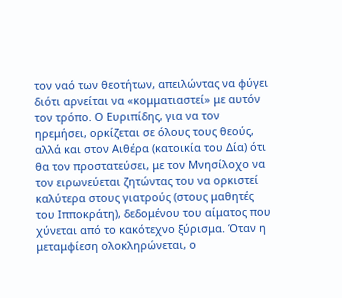τον ναό των θεοτήτων, απειλώντας να φύγει διότι αρνείται να «κομματιαστεί» με αυτόν τον τρόπο. Ο Ευριπίδης, για να τον ηρεμήσει, ορκίζεται σε όλους τους θεούς, αλλά και στον Αιθέρα (κατοικία του Δία) ότι θα τον προστατεύσει, με τον Μνησίλοχο να τον ειρωνεύεται ζητώντας του να ορκιστεί καλύτερα στους γιατρούς (στους μαθητές του Ιπποκράτη), δεδομένου του αίματος που χύνεται από το κακότεχνο ξύρισμα. Όταν η μεταμφίεση ολοκληρώνεται, ο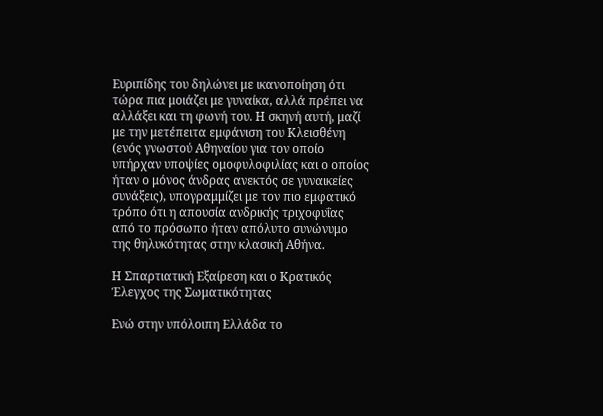Ευριπίδης του δηλώνει με ικανοποίηση ότι τώρα πια μοιάζει με γυναίκα, αλλά πρέπει να αλλάξει και τη φωνή του. Η σκηνή αυτή, μαζί με την μετέπειτα εμφάνιση του Κλεισθένη (ενός γνωστού Αθηναίου για τον οποίο υπήρχαν υποψίες ομοφυλοφιλίας και ο οποίος ήταν ο μόνος άνδρας ανεκτός σε γυναικείες συνάξεις), υπογραμμίζει με τον πιο εμφατικό τρόπο ότι η απουσία ανδρικής τριχοφυΐας από το πρόσωπο ήταν απόλυτο συνώνυμο της θηλυκότητας στην κλασική Αθήνα.

Η Σπαρτιατική Εξαίρεση και ο Κρατικός Έλεγχος της Σωματικότητας

Ενώ στην υπόλοιπη Ελλάδα το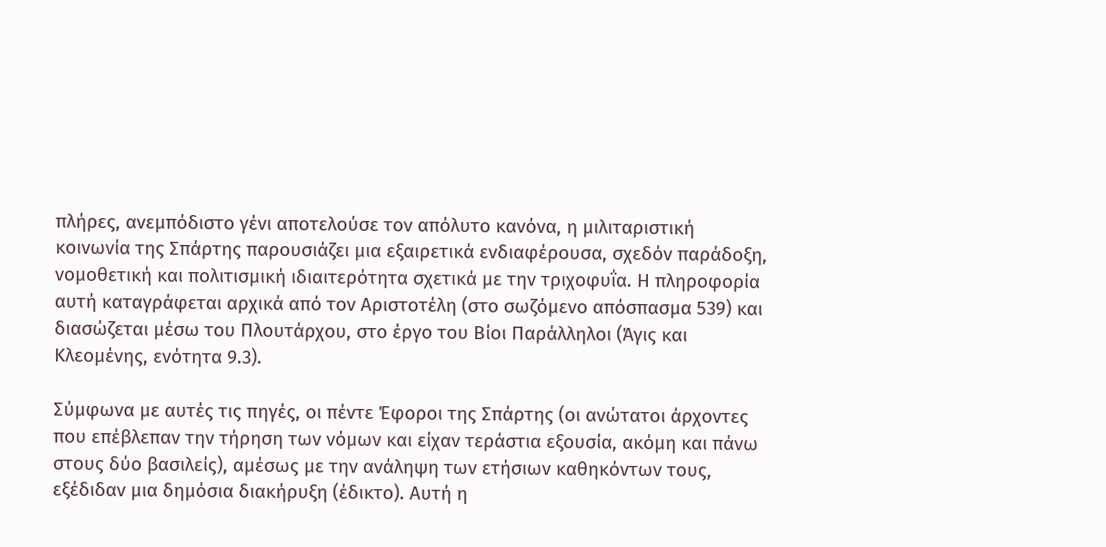πλήρες, ανεμπόδιστο γένι αποτελούσε τον απόλυτο κανόνα, η μιλιταριστική κοινωνία της Σπάρτης παρουσιάζει μια εξαιρετικά ενδιαφέρουσα, σχεδόν παράδοξη, νομοθετική και πολιτισμική ιδιαιτερότητα σχετικά με την τριχοφυΐα. Η πληροφορία αυτή καταγράφεται αρχικά από τον Αριστοτέλη (στο σωζόμενο απόσπασμα 539) και διασώζεται μέσω του Πλουτάρχου, στο έργο του Βίοι Παράλληλοι (Άγις και Κλεομένης, ενότητα 9.3).

Σύμφωνα με αυτές τις πηγές, οι πέντε Έφοροι της Σπάρτης (οι ανώτατοι άρχοντες που επέβλεπαν την τήρηση των νόμων και είχαν τεράστια εξουσία, ακόμη και πάνω στους δύο βασιλείς), αμέσως με την ανάληψη των ετήσιων καθηκόντων τους, εξέδιδαν μια δημόσια διακήρυξη (έδικτο). Αυτή η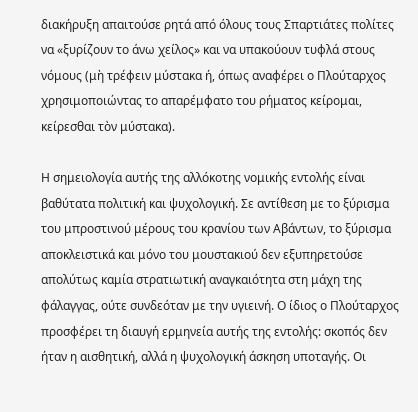διακήρυξη απαιτούσε ρητά από όλους τους Σπαρτιάτες πολίτες να «ξυρίζουν το άνω χείλος» και να υπακούουν τυφλά στους νόμους (μὴ τρέφειν μύστακα ή, όπως αναφέρει ο Πλούταρχος χρησιμοποιώντας το απαρέμφατο του ρήματος κείρομαι, κείρεσθαι τὸν μύστακα).

Η σημειολογία αυτής της αλλόκοτης νομικής εντολής είναι βαθύτατα πολιτική και ψυχολογική. Σε αντίθεση με το ξύρισμα του μπροστινού μέρους του κρανίου των Αβάντων, το ξύρισμα αποκλειστικά και μόνο του μουστακιού δεν εξυπηρετούσε απολύτως καμία στρατιωτική αναγκαιότητα στη μάχη της φάλαγγας, ούτε συνδεόταν με την υγιεινή. Ο ίδιος ο Πλούταρχος προσφέρει τη διαυγή ερμηνεία αυτής της εντολής: σκοπός δεν ήταν η αισθητική, αλλά η ψυχολογική άσκηση υποταγής. Οι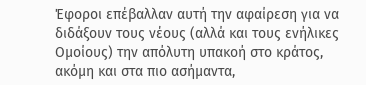Έφοροι επέβαλλαν αυτή την αφαίρεση για να διδάξουν τους νέους (αλλά και τους ενήλικες Ομοίους) την απόλυτη υπακοή στο κράτος, ακόμη και στα πιο ασήμαντα,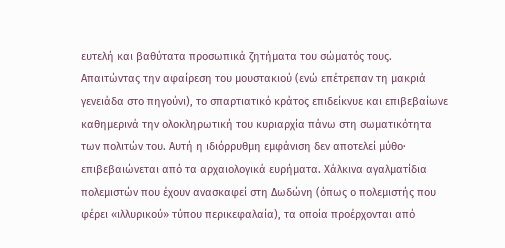ευτελή και βαθύτατα προσωπικά ζητήματα του σώματός τους. Απαιτώντας την αφαίρεση του μουστακιού (ενώ επέτρεπαν τη μακριά γενειάδα στο πηγούνι), το σπαρτιατικό κράτος επιδείκνυε και επιβεβαίωνε καθημερινά την ολοκληρωτική του κυριαρχία πάνω στη σωματικότητα των πολιτών του. Αυτή η ιδιόρρυθμη εμφάνιση δεν αποτελεί μύθο· επιβεβαιώνεται από τα αρχαιολογικά ευρήματα. Χάλκινα αγαλματίδια πολεμιστών που έχουν ανασκαφεί στη Δωδώνη (όπως ο πολεμιστής που φέρει «ιλλυρικού» τύπου περικεφαλαία), τα οποία προέρχονται από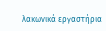λακωνικά εργαστήρια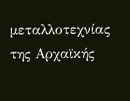μεταλλοτεχνίας της Αρχαϊκής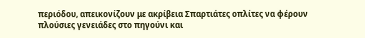περιόδου, απεικονίζουν με ακρίβεια Σπαρτιάτες οπλίτες να φέρουν πλούσιες γενειάδες στο πηγούνι και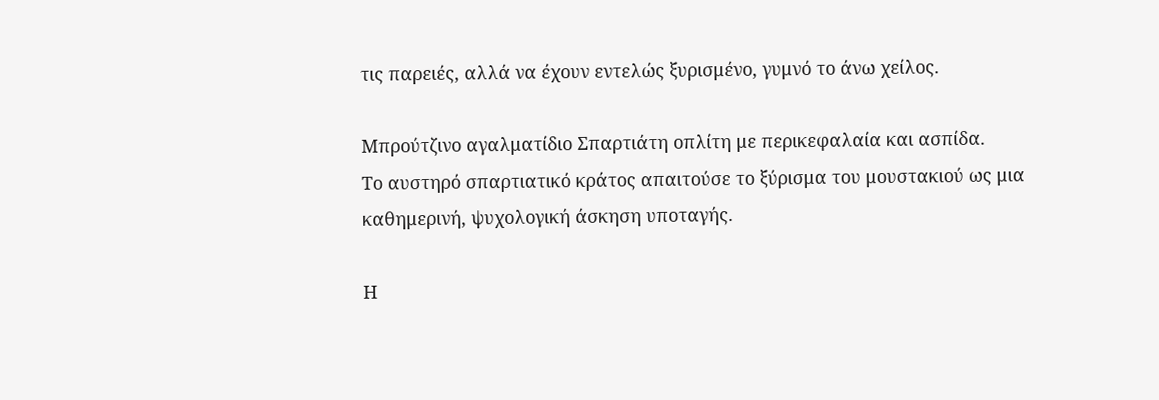τις παρειές, αλλά να έχουν εντελώς ξυρισμένο, γυμνό το άνω χείλος.

Μπρούτζινο αγαλματίδιο Σπαρτιάτη οπλίτη με περικεφαλαία και ασπίδα.
Το αυστηρό σπαρτιατικό κράτος απαιτούσε το ξύρισμα του μουστακιού ως μια καθημερινή, ψυχολογική άσκηση υποταγής.

Η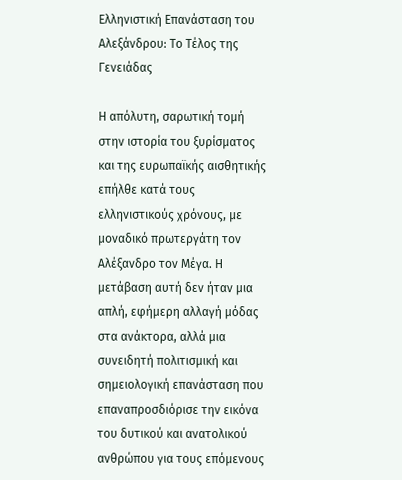Ελληνιστική Επανάσταση του Αλεξάνδρου: Το Τέλος της Γενειάδας

Η απόλυτη, σαρωτική τομή στην ιστορία του ξυρίσματος και της ευρωπαϊκής αισθητικής επήλθε κατά τους ελληνιστικούς χρόνους, με μοναδικό πρωτεργάτη τον Αλέξανδρο τον Μέγα. Η μετάβαση αυτή δεν ήταν μια απλή, εφήμερη αλλαγή μόδας στα ανάκτορα, αλλά μια συνειδητή πολιτισμική και σημειολογική επανάσταση που επαναπροσδιόρισε την εικόνα του δυτικού και ανατολικού ανθρώπου για τους επόμενους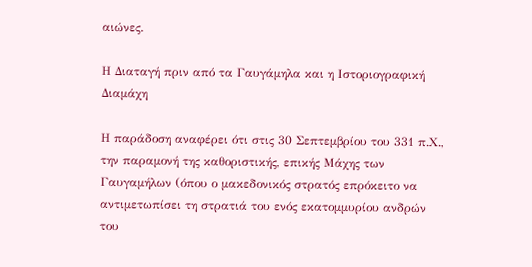αιώνες.

Η Διαταγή πριν από τα Γαυγάμηλα και η Ιστοριογραφική Διαμάχη

Η παράδοση αναφέρει ότι στις 30 Σεπτεμβρίου του 331 π.Χ., την παραμονή της καθοριστικής, επικής Μάχης των Γαυγαμήλων (όπου ο μακεδονικός στρατός επρόκειτο να αντιμετωπίσει τη στρατιά του ενός εκατομμυρίου ανδρών του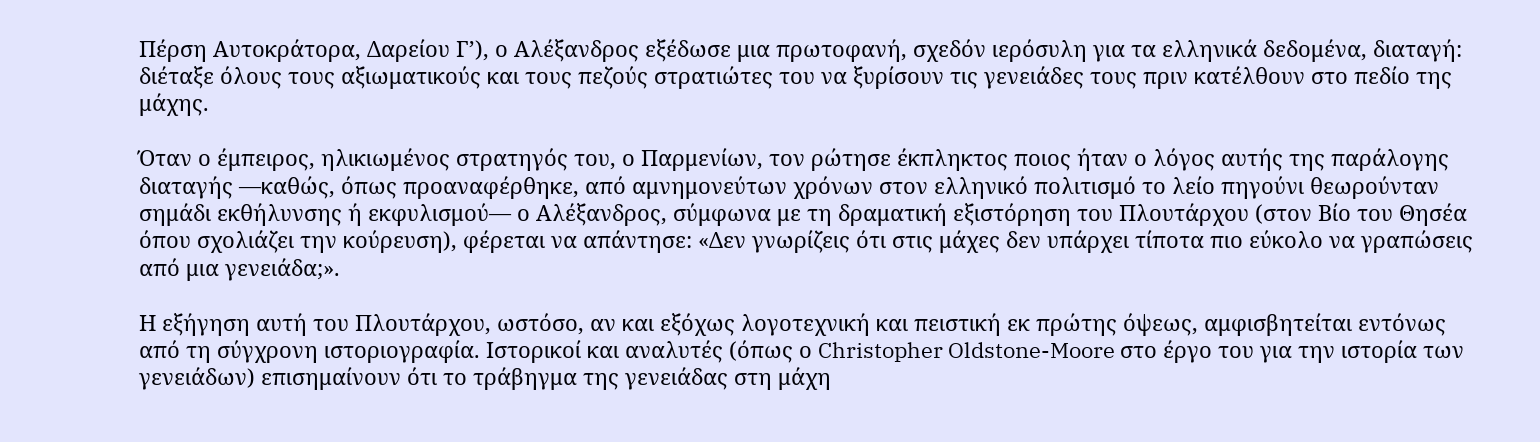Πέρση Αυτοκράτορα, Δαρείου Γ’), ο Αλέξανδρος εξέδωσε μια πρωτοφανή, σχεδόν ιερόσυλη για τα ελληνικά δεδομένα, διαταγή: διέταξε όλους τους αξιωματικούς και τους πεζούς στρατιώτες του να ξυρίσουν τις γενειάδες τους πριν κατέλθουν στο πεδίο της μάχης.

Όταν ο έμπειρος, ηλικιωμένος στρατηγός του, ο Παρμενίων, τον ρώτησε έκπληκτος ποιος ήταν ο λόγος αυτής της παράλογης διαταγής —καθώς, όπως προαναφέρθηκε, από αμνημονεύτων χρόνων στον ελληνικό πολιτισμό το λείο πηγούνι θεωρούνταν σημάδι εκθήλυνσης ή εκφυλισμού— ο Αλέξανδρος, σύμφωνα με τη δραματική εξιστόρηση του Πλουτάρχου (στον Βίο του Θησέα όπου σχολιάζει την κούρευση), φέρεται να απάντησε: «Δεν γνωρίζεις ότι στις μάχες δεν υπάρχει τίποτα πιο εύκολο να γραπώσεις από μια γενειάδα;».

Η εξήγηση αυτή του Πλουτάρχου, ωστόσο, αν και εξόχως λογοτεχνική και πειστική εκ πρώτης όψεως, αμφισβητείται εντόνως από τη σύγχρονη ιστοριογραφία. Ιστορικοί και αναλυτές (όπως ο Christopher Oldstone-Moore στο έργο του για την ιστορία των γενειάδων) επισημαίνουν ότι το τράβηγμα της γενειάδας στη μάχη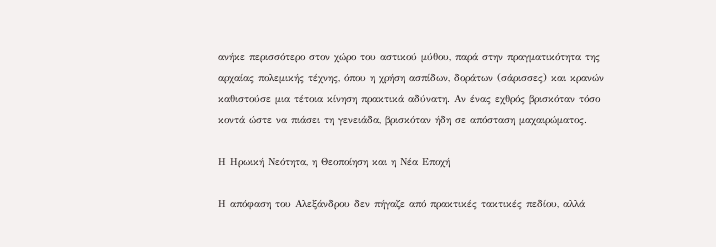ανήκε περισσότερο στον χώρο του αστικού μύθου, παρά στην πραγματικότητα της αρχαίας πολεμικής τέχνης, όπου η χρήση ασπίδων, δοράτων (σάρισσες) και κρανών καθιστούσε μια τέτοια κίνηση πρακτικά αδύνατη. Αν ένας εχθρός βρισκόταν τόσο κοντά ώστε να πιάσει τη γενειάδα, βρισκόταν ήδη σε απόσταση μαχαιρώματος.

Η Ηρωική Νεότητα, η Θεοποίηση και η Νέα Εποχή

Η απόφαση του Αλεξάνδρου δεν πήγαζε από πρακτικές τακτικές πεδίου, αλλά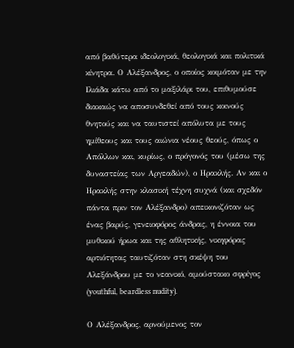από βαθύτερα ιδεολογικά, θεολογικά και πολιτικά κίνητρα. Ο Αλέξανδρος, ο οποίος κοιμόταν με την Ιλιάδα κάτω από το μαξιλάρι του, επιθυμούσε διακαώς να αποσυνδεθεί από τους κοινούς θνητούς και να ταυτιστεί απόλυτα με τους ημίθεους και τους αιώνια νέους θεούς, όπως ο Απόλλων και, κυρίως, ο πρόγονός του (μέσω της δυναστείας των Αργεαδών), ο Ηρακλής. Αν και ο Ηρακλής στην κλασική τέχνη συχνά (και σχεδόν πάντα πριν τον Αλέξανδρο) απεικονιζόταν ως ένας βαρύς, γενειοφόρος άνδρας, η έννοια του μυθικού ήρωα και της αθλητικής, νικηφόρας αρτιότητας ταυτιζόταν στη σκέψη του Αλεξάνδρου με το νεανικό, αμούστακο σφρίγος (youthful, beardless nudity).

Ο Αλέξανδρος, αρνούμενος τον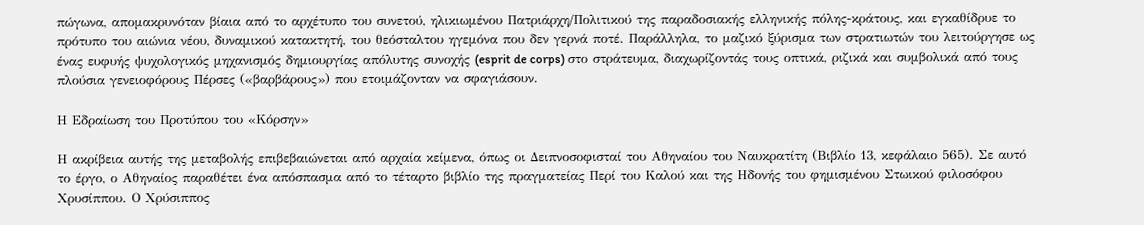πώγωνα, απομακρυνόταν βίαια από το αρχέτυπο του συνετού, ηλικιωμένου Πατριάρχη/Πολιτικού της παραδοσιακής ελληνικής πόλης-κράτους, και εγκαθίδρυε το πρότυπο του αιώνια νέου, δυναμικού κατακτητή, του θεόσταλτου ηγεμόνα που δεν γερνά ποτέ. Παράλληλα, το μαζικό ξύρισμα των στρατιωτών του λειτούργησε ως ένας ευφυής ψυχολογικός μηχανισμός δημιουργίας απόλυτης συνοχής (esprit de corps) στο στράτευμα, διαχωρίζοντάς τους οπτικά, ριζικά και συμβολικά από τους πλούσια γενειοφόρους Πέρσες («βαρβάρους») που ετοιμάζονταν να σφαγιάσουν.

Η Εδραίωση του Προτύπου του «Κόρσην»

Η ακρίβεια αυτής της μεταβολής επιβεβαιώνεται από αρχαία κείμενα, όπως οι Δειπνοσοφισταί του Αθηναίου του Ναυκρατίτη (Βιβλίο 13, κεφάλαιο 565). Σε αυτό το έργο, ο Αθηναίος παραθέτει ένα απόσπασμα από το τέταρτο βιβλίο της πραγματείας Περί του Καλού και της Ηδονής του φημισμένου Στωικού φιλοσόφου Χρυσίππου. Ο Χρύσιππος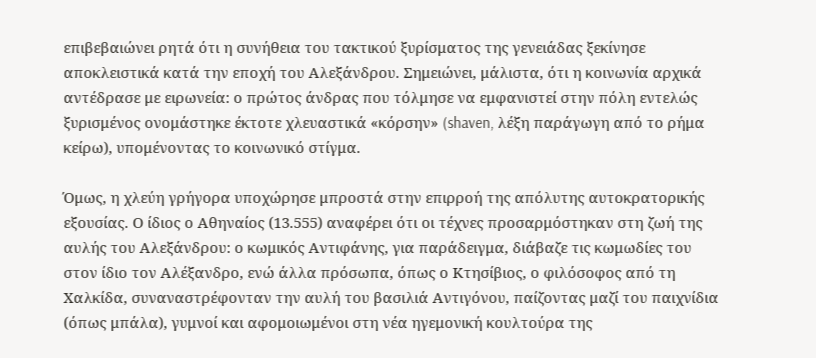επιβεβαιώνει ρητά ότι η συνήθεια του τακτικού ξυρίσματος της γενειάδας ξεκίνησε αποκλειστικά κατά την εποχή του Αλεξάνδρου. Σημειώνει, μάλιστα, ότι η κοινωνία αρχικά αντέδρασε με ειρωνεία: ο πρώτος άνδρας που τόλμησε να εμφανιστεί στην πόλη εντελώς ξυρισμένος ονομάστηκε έκτοτε χλευαστικά «κόρσην» (shaven, λέξη παράγωγη από το ρήμα κείρω), υπομένοντας το κοινωνικό στίγμα.

Όμως, η χλεύη γρήγορα υποχώρησε μπροστά στην επιρροή της απόλυτης αυτοκρατορικής εξουσίας. Ο ίδιος ο Αθηναίος (13.555) αναφέρει ότι οι τέχνες προσαρμόστηκαν στη ζωή της αυλής του Αλεξάνδρου: ο κωμικός Αντιφάνης, για παράδειγμα, διάβαζε τις κωμωδίες του στον ίδιο τον Αλέξανδρο, ενώ άλλα πρόσωπα, όπως ο Κτησίβιος, ο φιλόσοφος από τη Χαλκίδα, συναναστρέφονταν την αυλή του βασιλιά Αντιγόνου, παίζοντας μαζί του παιχνίδια (όπως μπάλα), γυμνοί και αφομοιωμένοι στη νέα ηγεμονική κουλτούρα της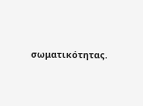σωματικότητας.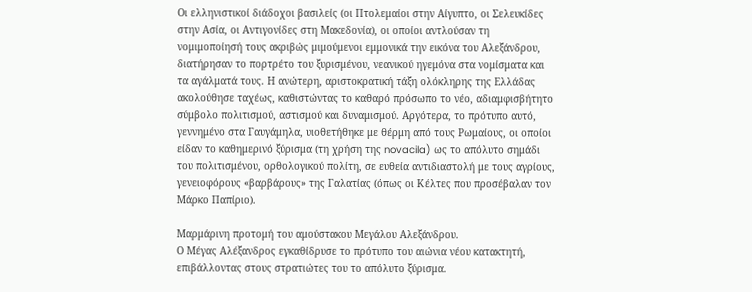Οι ελληνιστικοί διάδοχοι βασιλείς (οι Πτολεμαίοι στην Αίγυπτο, οι Σελευκίδες στην Ασία, οι Αντιγονίδες στη Μακεδονία), οι οποίοι αντλούσαν τη νομιμοποίησή τους ακριβώς μιμούμενοι εμμονικά την εικόνα του Αλεξάνδρου, διατήρησαν το πορτρέτο του ξυρισμένου, νεανικού ηγεμόνα στα νομίσματα και τα αγάλματά τους. Η ανώτερη, αριστοκρατική τάξη ολόκληρης της Ελλάδας ακολούθησε ταχέως, καθιστώντας το καθαρό πρόσωπο το νέο, αδιαμφισβήτητο σύμβολο πολιτισμού, αστισμού και δυναμισμού. Αργότερα, το πρότυπο αυτό, γεννημένο στα Γαυγάμηλα, υιοθετήθηκε με θέρμη από τους Ρωμαίους, οι οποίοι είδαν το καθημερινό ξύρισμα (τη χρήση της novacila) ως το απόλυτο σημάδι του πολιτισμένου, ορθολογικού πολίτη, σε ευθεία αντιδιαστολή με τους αγρίους, γενειοφόρους «βαρβάρους» της Γαλατίας (όπως οι Κέλτες που προσέβαλαν τον Μάρκο Παπίριο).

Μαρμάρινη προτομή του αμούστακου Μεγάλου Αλεξάνδρου.
Ο Μέγας Αλέξανδρος εγκαθίδρυσε το πρότυπο του αιώνια νέου κατακτητή, επιβάλλοντας στους στρατιώτες του το απόλυτο ξύρισμα.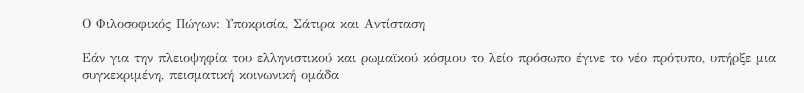Ο Φιλοσοφικός Πώγων: Υποκρισία, Σάτιρα και Αντίσταση

Εάν για την πλειοψηφία του ελληνιστικού και ρωμαϊκού κόσμου το λείο πρόσωπο έγινε το νέο πρότυπο, υπήρξε μια συγκεκριμένη, πεισματική κοινωνική ομάδα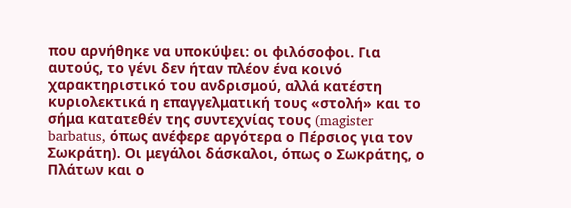που αρνήθηκε να υποκύψει: οι φιλόσοφοι. Για αυτούς, το γένι δεν ήταν πλέον ένα κοινό χαρακτηριστικό του ανδρισμού, αλλά κατέστη κυριολεκτικά η επαγγελματική τους «στολή» και το σήμα κατατεθέν της συντεχνίας τους (magister barbatus, όπως ανέφερε αργότερα ο Πέρσιος για τον Σωκράτη). Οι μεγάλοι δάσκαλοι, όπως ο Σωκράτης, ο Πλάτων και ο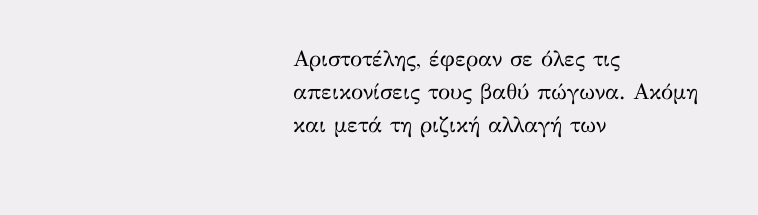Αριστοτέλης, έφεραν σε όλες τις απεικονίσεις τους βαθύ πώγωνα. Ακόμη και μετά τη ριζική αλλαγή των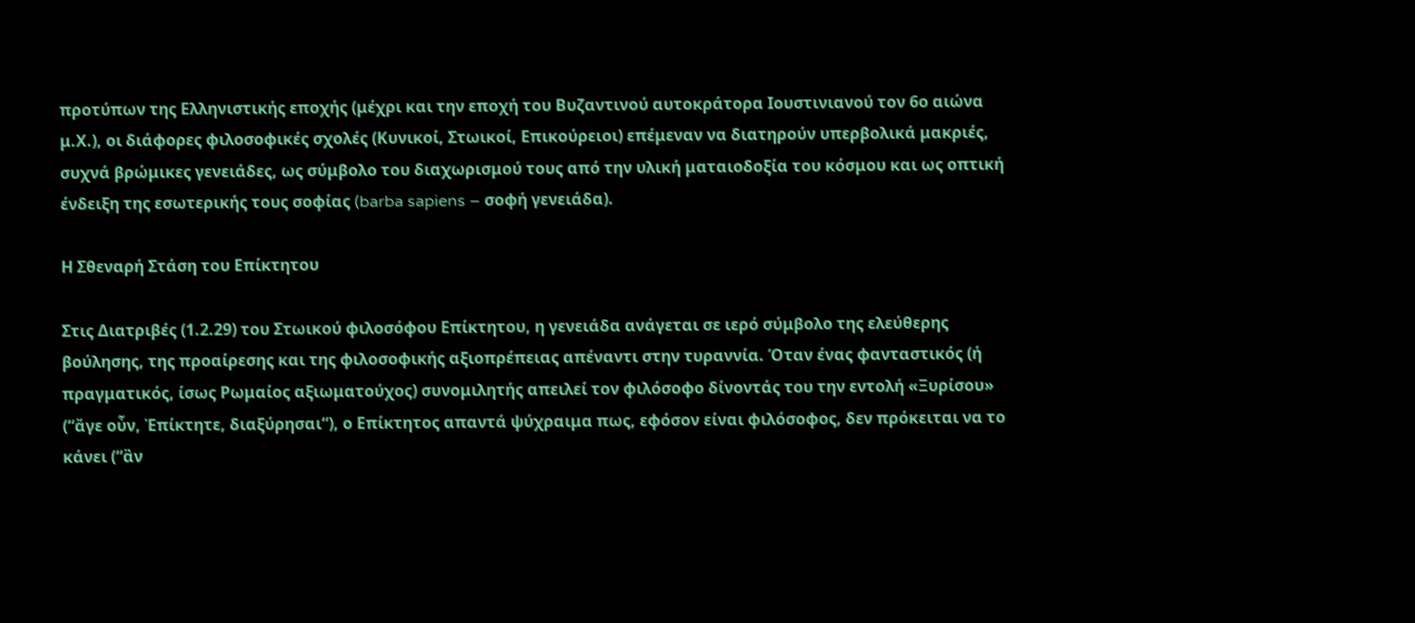προτύπων της Ελληνιστικής εποχής (μέχρι και την εποχή του Βυζαντινού αυτοκράτορα Ιουστινιανού τον 6ο αιώνα μ.Χ.), οι διάφορες φιλοσοφικές σχολές (Κυνικοί, Στωικοί, Επικούρειοι) επέμεναν να διατηρούν υπερβολικά μακριές, συχνά βρώμικες γενειάδες, ως σύμβολο του διαχωρισμού τους από την υλική ματαιοδοξία του κόσμου και ως οπτική ένδειξη της εσωτερικής τους σοφίας (barba sapiens – σοφή γενειάδα).

Η Σθεναρή Στάση του Επίκτητου

Στις Διατριβές (1.2.29) του Στωικού φιλοσόφου Επίκτητου, η γενειάδα ανάγεται σε ιερό σύμβολο της ελεύθερης βούλησης, της προαίρεσης και της φιλοσοφικής αξιοπρέπειας απέναντι στην τυραννία. Όταν ένας φανταστικός (ή πραγματικός, ίσως Ρωμαίος αξιωματούχος) συνομιλητής απειλεί τον φιλόσοφο δίνοντάς του την εντολή «Ξυρίσου» (“ἄγε οὖν, Ἐπίκτητε, διαξύρησαι“), ο Επίκτητος απαντά ψύχραιμα πως, εφόσον είναι φιλόσοφος, δεν πρόκειται να το κάνει (“ἂν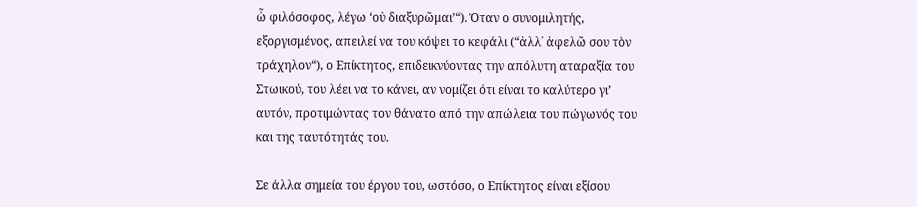ὦ φιλόσοφος, λέγω ‘οὐ διαξυρῶμαι’“). Όταν ο συνομιλητής, εξοργισμένος, απειλεί να του κόψει το κεφάλι (“ἀλλ᾽ ἀφελῶ σου τὸν τράχηλον“), ο Επίκτητος, επιδεικνύοντας την απόλυτη αταραξία του Στωικού, του λέει να το κάνει, αν νομίζει ότι είναι το καλύτερο γι’ αυτόν, προτιμώντας τον θάνατο από την απώλεια του πώγωνός του και της ταυτότητάς του.

Σε άλλα σημεία του έργου του, ωστόσο, ο Επίκτητος είναι εξίσου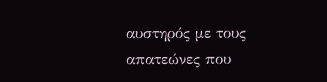αυστηρός με τους απατεώνες που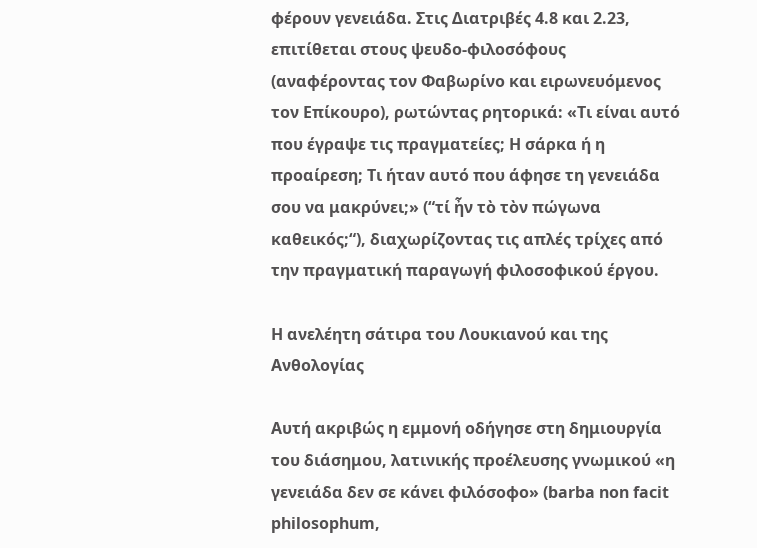φέρουν γενειάδα. Στις Διατριβές 4.8 και 2.23, επιτίθεται στους ψευδο-φιλοσόφους (αναφέροντας τον Φαβωρίνο και ειρωνευόμενος τον Επίκουρο), ρωτώντας ρητορικά: «Τι είναι αυτό που έγραψε τις πραγματείες; Η σάρκα ή η προαίρεση; Τι ήταν αυτό που άφησε τη γενειάδα σου να μακρύνει;» (“τί ἦν τὸ τὸν πώγωνα καθεικός;“), διαχωρίζοντας τις απλές τρίχες από την πραγματική παραγωγή φιλοσοφικού έργου.

Η ανελέητη σάτιρα του Λουκιανού και της Ανθολογίας

Αυτή ακριβώς η εμμονή οδήγησε στη δημιουργία του διάσημου, λατινικής προέλευσης γνωμικού «η γενειάδα δεν σε κάνει φιλόσοφο» (barba non facit philosophum,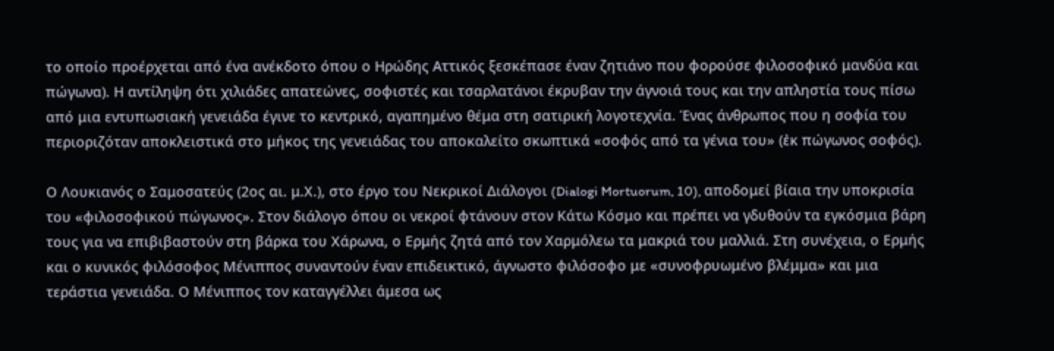το οποίο προέρχεται από ένα ανέκδοτο όπου ο Ηρώδης Αττικός ξεσκέπασε έναν ζητιάνο που φορούσε φιλοσοφικό μανδύα και πώγωνα). Η αντίληψη ότι χιλιάδες απατεώνες, σοφιστές και τσαρλατάνοι έκρυβαν την άγνοιά τους και την απληστία τους πίσω από μια εντυπωσιακή γενειάδα έγινε το κεντρικό, αγαπημένο θέμα στη σατιρική λογοτεχνία. Ένας άνθρωπος που η σοφία του περιοριζόταν αποκλειστικά στο μήκος της γενειάδας του αποκαλείτο σκωπτικά «σοφός από τα γένια του» (ἐκ πώγωνος σοφός).

Ο Λουκιανός ο Σαμοσατεύς (2ος αι. μ.Χ.), στο έργο του Νεκρικοί Διάλογοι (Dialogi Mortuorum, 10), αποδομεί βίαια την υποκρισία του «φιλοσοφικού πώγωνος». Στον διάλογο όπου οι νεκροί φτάνουν στον Κάτω Κόσμο και πρέπει να γδυθούν τα εγκόσμια βάρη τους για να επιβιβαστούν στη βάρκα του Χάρωνα, ο Ερμής ζητά από τον Χαρμόλεω τα μακριά του μαλλιά. Στη συνέχεια, ο Ερμής και ο κυνικός φιλόσοφος Μένιππος συναντούν έναν επιδεικτικό, άγνωστο φιλόσοφο με «συνοφρυωμένο βλέμμα» και μια τεράστια γενειάδα. Ο Μένιππος τον καταγγέλλει άμεσα ως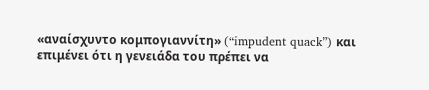«αναίσχυντο κομπογιαννίτη» (“impudent quack”) και επιμένει ότι η γενειάδα του πρέπει να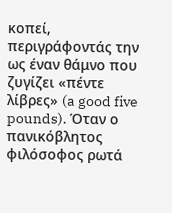κοπεί, περιγράφοντάς την ως έναν θάμνο που ζυγίζει «πέντε λίβρες» (a good five pounds). Όταν ο πανικόβλητος φιλόσοφος ρωτά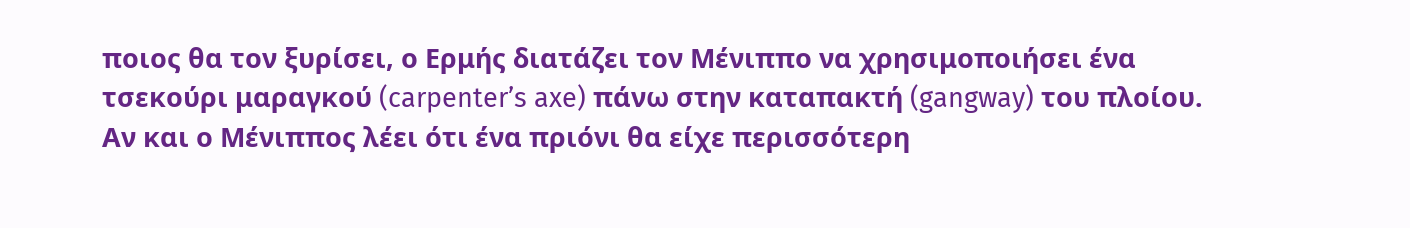ποιος θα τον ξυρίσει, ο Ερμής διατάζει τον Μένιππο να χρησιμοποιήσει ένα τσεκούρι μαραγκού (carpenter’s axe) πάνω στην καταπακτή (gangway) του πλοίου. Αν και ο Μένιππος λέει ότι ένα πριόνι θα είχε περισσότερη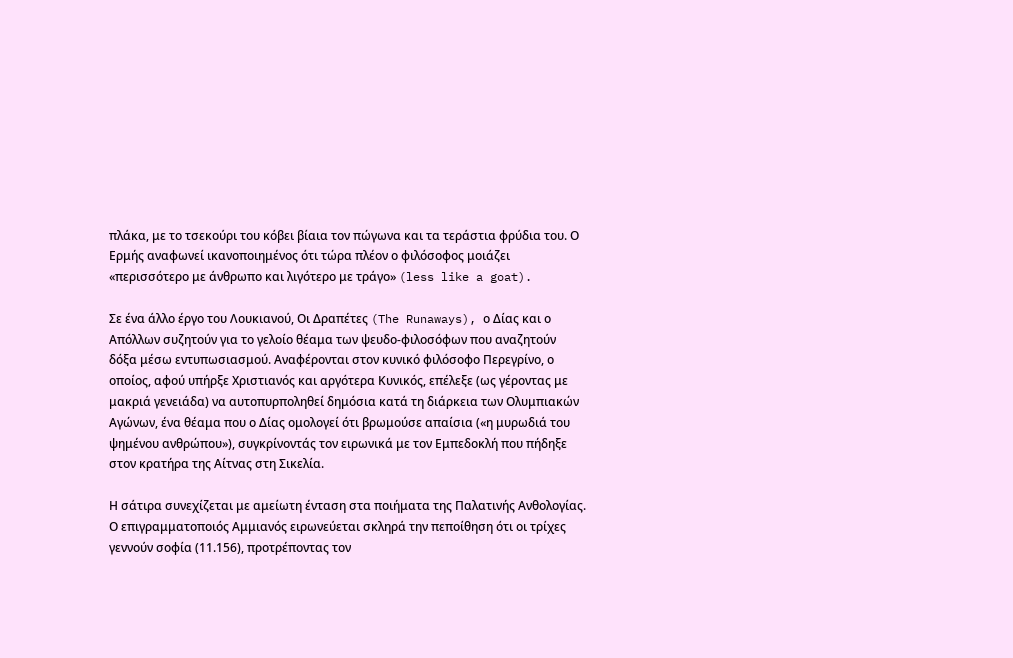πλάκα, με το τσεκούρι του κόβει βίαια τον πώγωνα και τα τεράστια φρύδια του. Ο Ερμής αναφωνεί ικανοποιημένος ότι τώρα πλέον ο φιλόσοφος μοιάζει «περισσότερο με άνθρωπο και λιγότερο με τράγο» (less like a goat).

Σε ένα άλλο έργο του Λουκιανού, Οι Δραπέτες (The Runaways), ο Δίας και ο Απόλλων συζητούν για το γελοίο θέαμα των ψευδο-φιλοσόφων που αναζητούν δόξα μέσω εντυπωσιασμού. Αναφέρονται στον κυνικό φιλόσοφο Περεγρίνο, ο οποίος, αφού υπήρξε Χριστιανός και αργότερα Κυνικός, επέλεξε (ως γέροντας με μακριά γενειάδα) να αυτοπυρποληθεί δημόσια κατά τη διάρκεια των Ολυμπιακών Αγώνων, ένα θέαμα που ο Δίας ομολογεί ότι βρωμούσε απαίσια («η μυρωδιά του ψημένου ανθρώπου»), συγκρίνοντάς τον ειρωνικά με τον Εμπεδοκλή που πήδηξε στον κρατήρα της Αίτνας στη Σικελία.

Η σάτιρα συνεχίζεται με αμείωτη ένταση στα ποιήματα της Παλατινής Ανθολογίας. Ο επιγραμματοποιός Αμμιανός ειρωνεύεται σκληρά την πεποίθηση ότι οι τρίχες γεννούν σοφία (11.156), προτρέποντας τον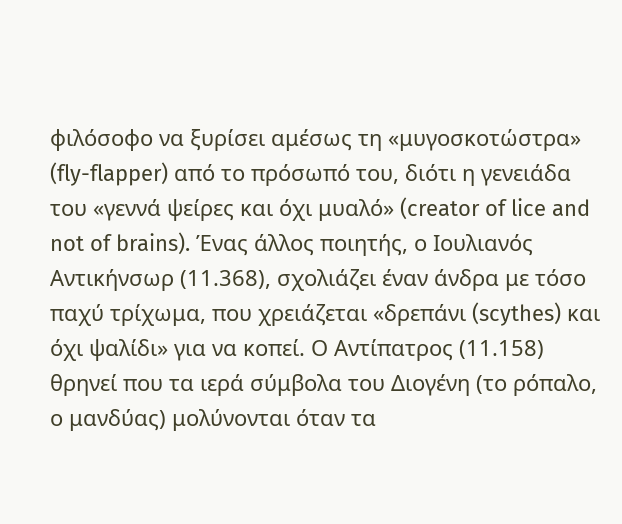φιλόσοφο να ξυρίσει αμέσως τη «μυγοσκοτώστρα» (fly-flapper) από το πρόσωπό του, διότι η γενειάδα του «γεννά ψείρες και όχι μυαλό» (creator of lice and not of brains). Ένας άλλος ποιητής, ο Ιουλιανός Αντικήνσωρ (11.368), σχολιάζει έναν άνδρα με τόσο παχύ τρίχωμα, που χρειάζεται «δρεπάνι (scythes) και όχι ψαλίδι» για να κοπεί. Ο Αντίπατρος (11.158) θρηνεί που τα ιερά σύμβολα του Διογένη (το ρόπαλο, ο μανδύας) μολύνονται όταν τα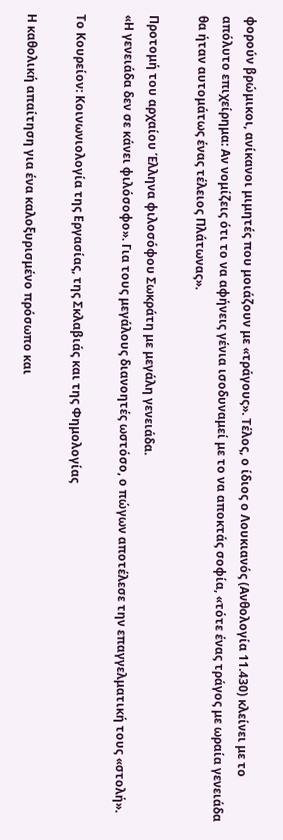φορούν βρώμικοι, ανίκανοι μιμητές που μοιάζουν με «τράγους». Τέλος, ο ίδιος ο Λουκιανός (Ανθολογία 11.430) κλείνει με το απόλυτο επιχείρημα: Αν νομίζεις ότι το να αφήνεις γένια ισοδυναμεί με το να αποκτάς σοφία, «τότε ένας τράγος με ωραία γενειάδα θα ήταν αυτομάτως ένας τέλειος Πλάτωνας».

Προτομή του αρχαίου Έλληνα φιλοσόφου Σωκράτη με μεγάλη γενειάδα.
«Η γενειάδα δεν σε κάνει φιλόσοφο». Για τους μεγάλους διανοητές ωστόσο, ο πώγων αποτέλεσε την επαγγελματική τους «στολή».

Το Κουρείον: Κοινωνιολογία της Εργασίας, της Σκλαβιάς και της Φημολογίας

Η καθολική απαίτηση για ένα καλοξυρισμένο πρόσωπο και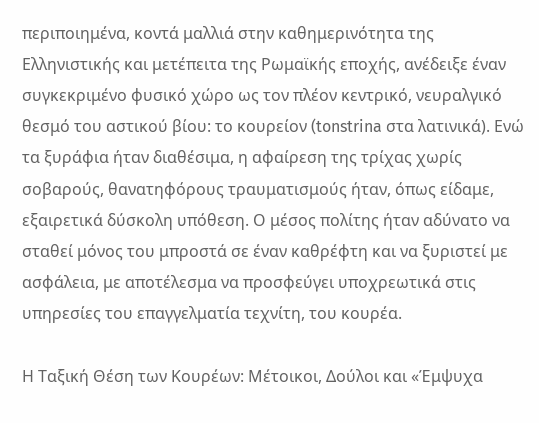περιποιημένα, κοντά μαλλιά στην καθημερινότητα της Ελληνιστικής και μετέπειτα της Ρωμαϊκής εποχής, ανέδειξε έναν συγκεκριμένο φυσικό χώρο ως τον πλέον κεντρικό, νευραλγικό θεσμό του αστικού βίου: το κουρείον (tonstrina στα λατινικά). Ενώ τα ξυράφια ήταν διαθέσιμα, η αφαίρεση της τρίχας χωρίς σοβαρούς, θανατηφόρους τραυματισμούς ήταν, όπως είδαμε, εξαιρετικά δύσκολη υπόθεση. Ο μέσος πολίτης ήταν αδύνατο να σταθεί μόνος του μπροστά σε έναν καθρέφτη και να ξυριστεί με ασφάλεια, με αποτέλεσμα να προσφεύγει υποχρεωτικά στις υπηρεσίες του επαγγελματία τεχνίτη, του κουρέα.

Η Ταξική Θέση των Κουρέων: Μέτοικοι, Δούλοι και «Έμψυχα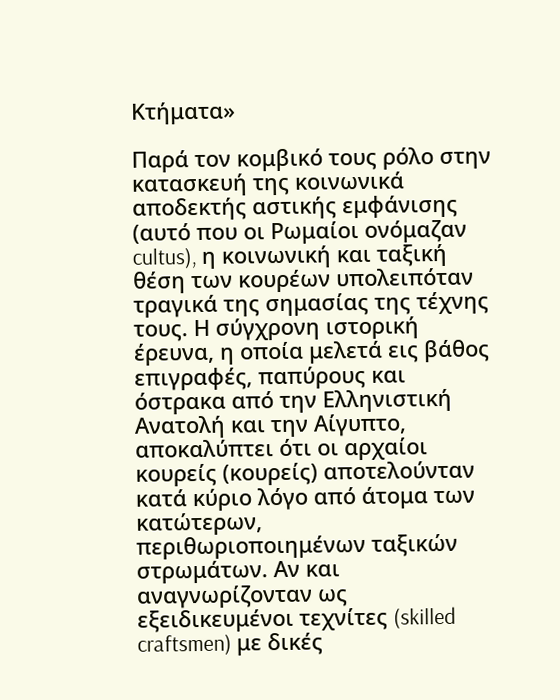Κτήματα»

Παρά τον κομβικό τους ρόλο στην κατασκευή της κοινωνικά αποδεκτής αστικής εμφάνισης (αυτό που οι Ρωμαίοι ονόμαζαν cultus), η κοινωνική και ταξική θέση των κουρέων υπολειπόταν τραγικά της σημασίας της τέχνης τους. Η σύγχρονη ιστορική έρευνα, η οποία μελετά εις βάθος επιγραφές, παπύρους και όστρακα από την Ελληνιστική Ανατολή και την Αίγυπτο, αποκαλύπτει ότι οι αρχαίοι κουρείς (κουρείς) αποτελούνταν κατά κύριο λόγο από άτομα των κατώτερων, περιθωριοποιημένων ταξικών στρωμάτων. Αν και αναγνωρίζονταν ως εξειδικευμένοι τεχνίτες (skilled craftsmen) με δικές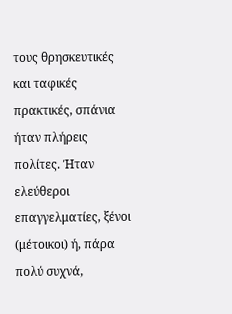τους θρησκευτικές και ταφικές πρακτικές, σπάνια ήταν πλήρεις πολίτες. Ήταν ελεύθεροι επαγγελματίες, ξένοι (μέτοικοι) ή, πάρα πολύ συχνά,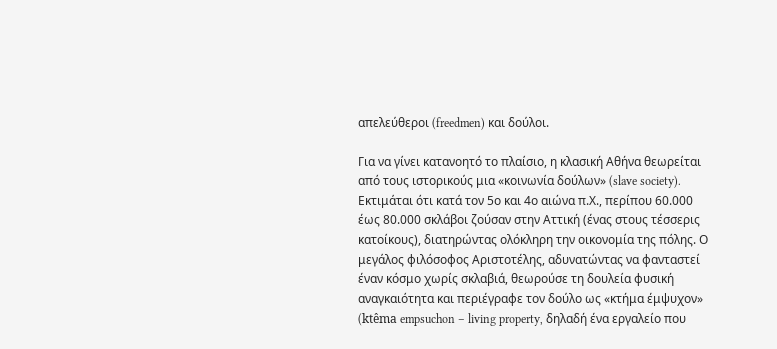απελεύθεροι (freedmen) και δούλοι.

Για να γίνει κατανοητό το πλαίσιο, η κλασική Αθήνα θεωρείται από τους ιστορικούς μια «κοινωνία δούλων» (slave society). Εκτιμάται ότι κατά τον 5ο και 4ο αιώνα π.Χ., περίπου 60.000 έως 80.000 σκλάβοι ζούσαν στην Αττική (ένας στους τέσσερις κατοίκους), διατηρώντας ολόκληρη την οικονομία της πόλης. Ο μεγάλος φιλόσοφος Αριστοτέλης, αδυνατώντας να φανταστεί έναν κόσμο χωρίς σκλαβιά, θεωρούσε τη δουλεία φυσική αναγκαιότητα και περιέγραφε τον δούλο ως «κτήμα έμψυχον» (ktêma empsuchon – living property, δηλαδή ένα εργαλείο που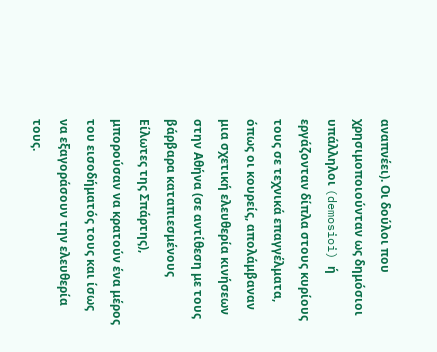αναπνέει). Οι δούλοι που χρησιμοποιούνταν ως δημόσιοι υπάλληλοι (demosioi) ή εργάζονταν δίπλα στους κυρίους τους σε τεχνικά επαγγέλματα, όπως οι κουρείς, απολάμβαναν μια σχετική ελευθερία κινήσεων στην Αθήνα (σε αντίθεση με τους βάρβαρα καταπιεσμένους Είλωτες της Σπάρτης), μπορούσαν να κρατούν ένα μέρος του εισοδήματός τους και ίσως να εξαγοράσουν την ελευθερία τους.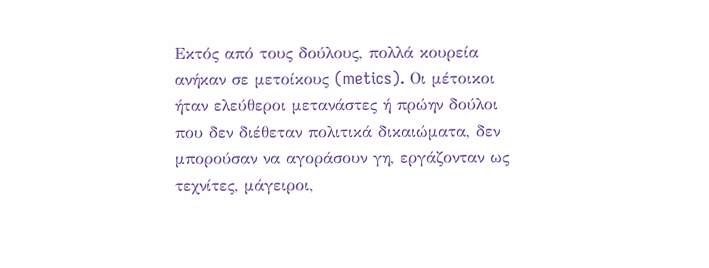Εκτός από τους δούλους, πολλά κουρεία ανήκαν σε μετοίκους (metics). Οι μέτοικοι ήταν ελεύθεροι μετανάστες ή πρώην δούλοι που δεν διέθεταν πολιτικά δικαιώματα, δεν μπορούσαν να αγοράσουν γη, εργάζονταν ως τεχνίτες, μάγειροι,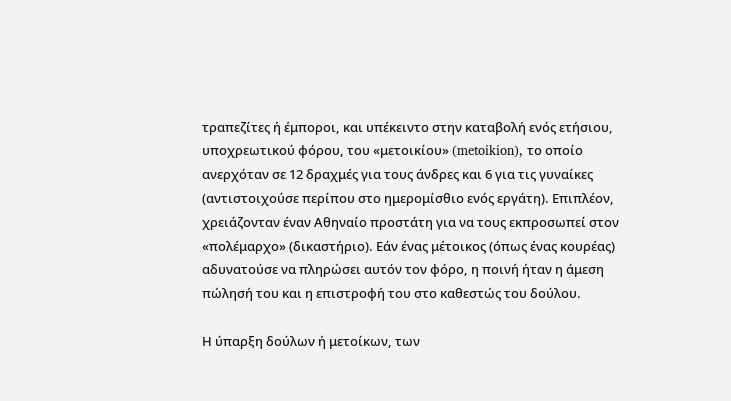τραπεζίτες ή έμποροι, και υπέκειντο στην καταβολή ενός ετήσιου, υποχρεωτικού φόρου, του «μετοικίου» (metoikion), το οποίο ανερχόταν σε 12 δραχμές για τους άνδρες και 6 για τις γυναίκες (αντιστοιχούσε περίπου στο ημερομίσθιο ενός εργάτη). Επιπλέον, χρειάζονταν έναν Αθηναίο προστάτη για να τους εκπροσωπεί στον «πολέμαρχο» (δικαστήριο). Εάν ένας μέτοικος (όπως ένας κουρέας) αδυνατούσε να πληρώσει αυτόν τον φόρο, η ποινή ήταν η άμεση πώλησή του και η επιστροφή του στο καθεστώς του δούλου.

Η ύπαρξη δούλων ή μετοίκων, των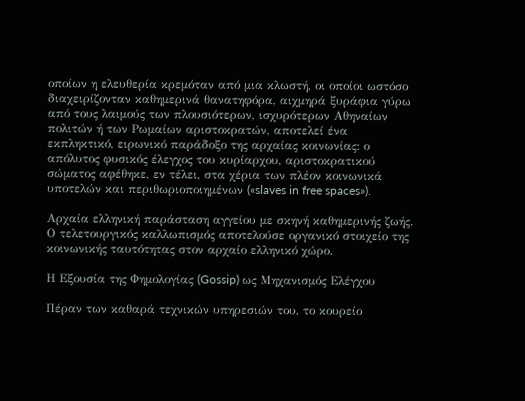οποίων η ελευθερία κρεμόταν από μια κλωστή, οι οποίοι ωστόσο διαχειρίζονταν καθημερινά θανατηφόρα, αιχμηρά ξυράφια γύρω από τους λαιμούς των πλουσιότερων, ισχυρότερων Αθηναίων πολιτών ή των Ρωμαίων αριστοκρατών, αποτελεί ένα εκπληκτικό, ειρωνικό παράδοξο της αρχαίας κοινωνίας: ο απόλυτος φυσικός έλεγχος του κυρίαρχου, αριστοκρατικού σώματος αφέθηκε, εν τέλει, στα χέρια των πλέον κοινωνικά υποτελών και περιθωριοποιημένων («slaves in free spaces»).

Αρχαία ελληνική παράσταση αγγείου με σκηνή καθημερινής ζωής.
Ο τελετουργικός καλλωπισμός αποτελούσε οργανικό στοιχείο της κοινωνικής ταυτότητας στον αρχαίο ελληνικό χώρο.

Η Εξουσία της Φημολογίας (Gossip) ως Μηχανισμός Ελέγχου

Πέραν των καθαρά τεχνικών υπηρεσιών του, το κουρείο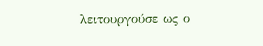λειτουργούσε ως ο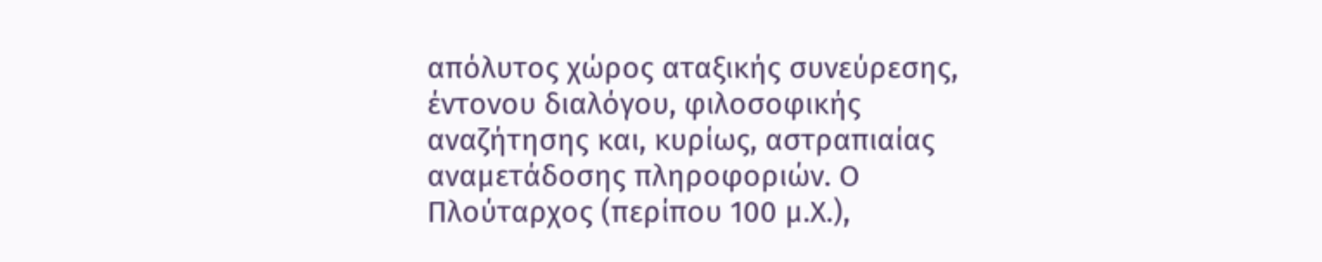απόλυτος χώρος αταξικής συνεύρεσης, έντονου διαλόγου, φιλοσοφικής αναζήτησης και, κυρίως, αστραπιαίας αναμετάδοσης πληροφοριών. Ο Πλούταρχος (περίπου 100 μ.Χ.),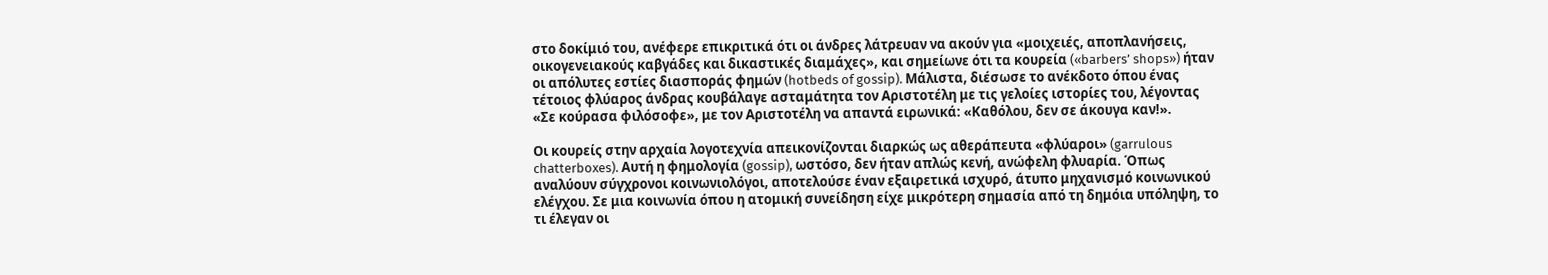στο δοκίμιό του, ανέφερε επικριτικά ότι οι άνδρες λάτρευαν να ακούν για «μοιχειές, αποπλανήσεις, οικογενειακούς καβγάδες και δικαστικές διαμάχες», και σημείωνε ότι τα κουρεία («barbers’ shops») ήταν οι απόλυτες εστίες διασποράς φημών (hotbeds of gossip). Μάλιστα, διέσωσε το ανέκδοτο όπου ένας τέτοιος φλύαρος άνδρας κουβάλαγε ασταμάτητα τον Αριστοτέλη με τις γελοίες ιστορίες του, λέγοντας «Σε κούρασα φιλόσοφε», με τον Αριστοτέλη να απαντά ειρωνικά: «Καθόλου, δεν σε άκουγα καν!».

Οι κουρείς στην αρχαία λογοτεχνία απεικονίζονται διαρκώς ως αθεράπευτα «φλύαροι» (garrulous chatterboxes). Αυτή η φημολογία (gossip), ωστόσο, δεν ήταν απλώς κενή, ανώφελη φλυαρία. Όπως αναλύουν σύγχρονοι κοινωνιολόγοι, αποτελούσε έναν εξαιρετικά ισχυρό, άτυπο μηχανισμό κοινωνικού ελέγχου. Σε μια κοινωνία όπου η ατομική συνείδηση είχε μικρότερη σημασία από τη δημόια υπόληψη, το τι έλεγαν οι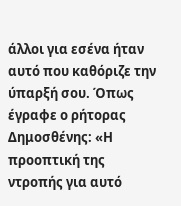άλλοι για εσένα ήταν αυτό που καθόριζε την ύπαρξή σου. Όπως έγραφε ο ρήτορας Δημοσθένης: «Η προοπτική της ντροπής για αυτό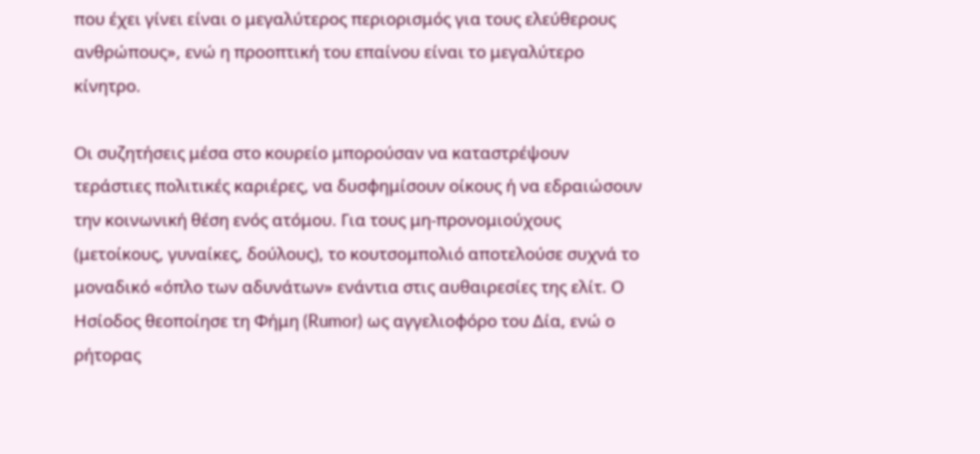που έχει γίνει είναι ο μεγαλύτερος περιορισμός για τους ελεύθερους ανθρώπους», ενώ η προοπτική του επαίνου είναι το μεγαλύτερο κίνητρο.

Οι συζητήσεις μέσα στο κουρείο μπορούσαν να καταστρέψουν τεράστιες πολιτικές καριέρες, να δυσφημίσουν οίκους ή να εδραιώσουν την κοινωνική θέση ενός ατόμου. Για τους μη-προνομιούχους (μετοίκους, γυναίκες, δούλους), το κουτσομπολιό αποτελούσε συχνά το μοναδικό «όπλο των αδυνάτων» ενάντια στις αυθαιρεσίες της ελίτ. Ο Ησίοδος θεοποίησε τη Φήμη (Rumor) ως αγγελιοφόρο του Δία, ενώ ο ρήτορας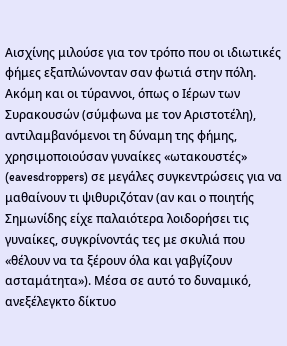Αισχίνης μιλούσε για τον τρόπο που οι ιδιωτικές φήμες εξαπλώνονταν σαν φωτιά στην πόλη. Ακόμη και οι τύραννοι, όπως ο Ιέρων των Συρακουσών (σύμφωνα με τον Αριστοτέλη), αντιλαμβανόμενοι τη δύναμη της φήμης, χρησιμοποιούσαν γυναίκες «ωτακουστές» (eavesdroppers) σε μεγάλες συγκεντρώσεις για να μαθαίνουν τι ψιθυριζόταν (αν και ο ποιητής Σημωνίδης είχε παλαιότερα λοιδορήσει τις γυναίκες, συγκρίνοντάς τες με σκυλιά που «θέλουν να τα ξέρουν όλα και γαβγίζουν ασταμάτητα»). Μέσα σε αυτό το δυναμικό, ανεξέλεγκτο δίκτυο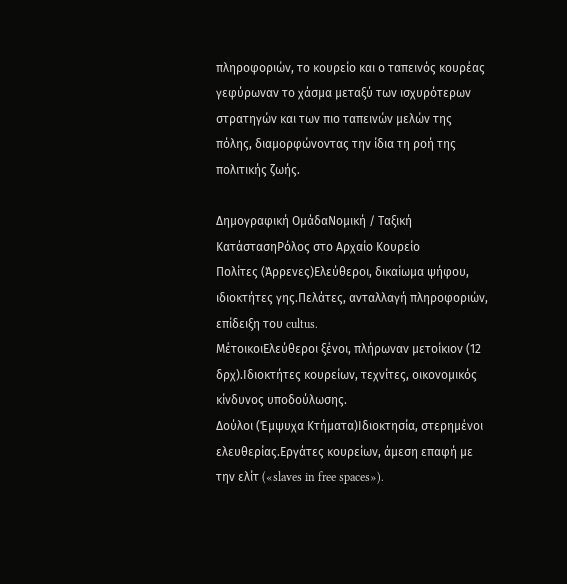πληροφοριών, το κουρείο και ο ταπεινός κουρέας γεφύρωναν το χάσμα μεταξύ των ισχυρότερων στρατηγών και των πιο ταπεινών μελών της πόλης, διαμορφώνοντας την ίδια τη ροή της πολιτικής ζωής.

Δημογραφική ΟμάδαΝομική / Ταξική ΚατάστασηΡόλος στο Αρχαίο Κουρείο
Πολίτες (Άρρενες)Ελεύθεροι, δικαίωμα ψήφου, ιδιοκτήτες γης.Πελάτες, ανταλλαγή πληροφοριών, επίδειξη του cultus.
ΜέτοικοιΕλεύθεροι ξένοι, πλήρωναν μετοίκιον (12 δρχ).Ιδιοκτήτες κουρείων, τεχνίτες, οικονομικός κίνδυνος υποδούλωσης.
Δούλοι (Έμψυχα Κτήματα)Ιδιοκτησία, στερημένοι ελευθερίας.Εργάτες κουρείων, άμεση επαφή με την ελίτ («slaves in free spaces»).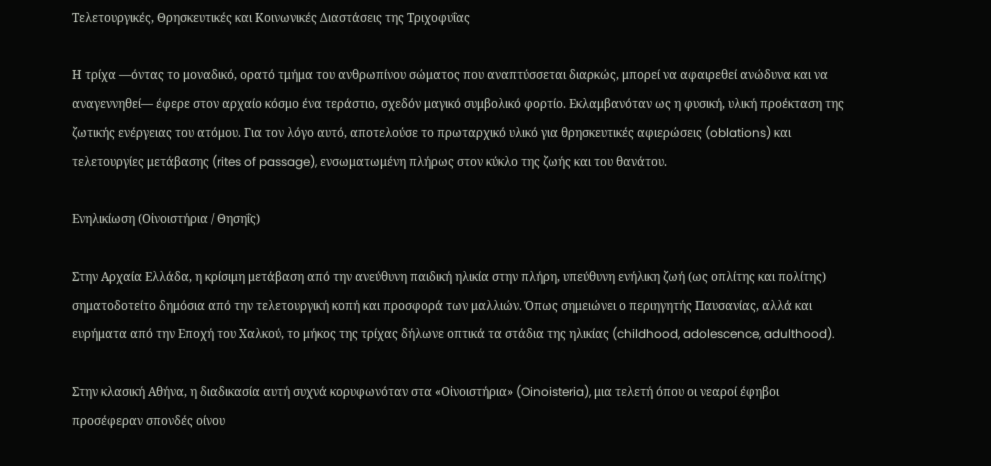Τελετουργικές, Θρησκευτικές και Κοινωνικές Διαστάσεις της Τριχοφυΐας

Η τρίχα —όντας το μοναδικό, ορατό τμήμα του ανθρωπίνου σώματος που αναπτύσσεται διαρκώς, μπορεί να αφαιρεθεί ανώδυνα και να αναγεννηθεί— έφερε στον αρχαίο κόσμο ένα τεράστιο, σχεδόν μαγικό συμβολικό φορτίο. Εκλαμβανόταν ως η φυσική, υλική προέκταση της ζωτικής ενέργειας του ατόμου. Για τον λόγο αυτό, αποτελούσε το πρωταρχικό υλικό για θρησκευτικές αφιερώσεις (oblations) και τελετουργίες μετάβασης (rites of passage), ενσωματωμένη πλήρως στον κύκλο της ζωής και του θανάτου.

Ενηλικίωση (Οἰνοιστήρια / Θησηΐς)

Στην Αρχαία Ελλάδα, η κρίσιμη μετάβαση από την ανεύθυνη παιδική ηλικία στην πλήρη, υπεύθυνη ενήλικη ζωή (ως οπλίτης και πολίτης) σηματοδοτείτο δημόσια από την τελετουργική κοπή και προσφορά των μαλλιών. Όπως σημειώνει ο περιηγητής Παυσανίας, αλλά και ευρήματα από την Εποχή του Χαλκού, το μήκος της τρίχας δήλωνε οπτικά τα στάδια της ηλικίας (childhood, adolescence, adulthood).

Στην κλασική Αθήνα, η διαδικασία αυτή συχνά κορυφωνόταν στα «Οἰνοιστήρια» (Oinoisteria), μια τελετή όπου οι νεαροί έφηβοι προσέφεραν σπονδές οίνου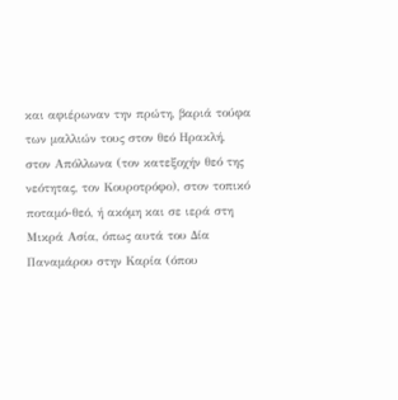και αφιέρωναν την πρώτη, βαριά τούφα των μαλλιών τους στον θεό Ηρακλή, στον Απόλλωνα (τον κατεξοχήν θεό της νεότητας, τον Κουροτρόφο), στον τοπικό ποταμό-θεό, ή ακόμη και σε ιερά στη Μικρά Ασία, όπως αυτά του Δία Παναμάρου στην Καρία (όπου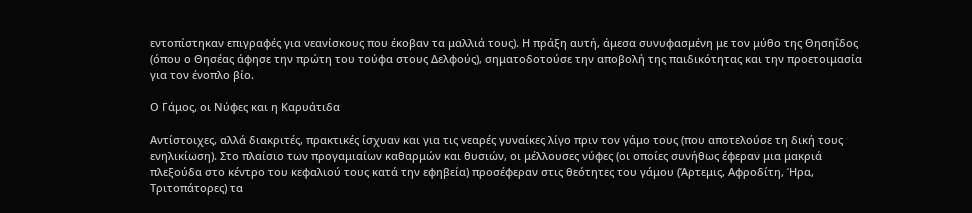εντοπίστηκαν επιγραφές για νεανίσκους που έκοβαν τα μαλλιά τους). Η πράξη αυτή, άμεσα συνυφασμένη με τον μύθο της Θησηΐδος (όπου ο Θησέας άφησε την πρώτη του τούφα στους Δελφούς), σηματοδοτούσε την αποβολή της παιδικότητας και την προετοιμασία για τον ένοπλο βίο.

Ο Γάμος, οι Νύφες και η Καρυάτιδα

Αντίστοιχες, αλλά διακριτές, πρακτικές ίσχυαν και για τις νεαρές γυναίκες λίγο πριν τον γάμο τους (που αποτελούσε τη δική τους ενηλικίωση). Στο πλαίσιο των προγαμιαίων καθαρμών και θυσιών, οι μέλλουσες νύφες (οι οποίες συνήθως έφεραν μια μακριά πλεξούδα στο κέντρο του κεφαλιού τους κατά την εφηβεία) προσέφεραν στις θεότητες του γάμου (Άρτεμις, Αφροδίτη, Ήρα, Τριτοπάτορες) τα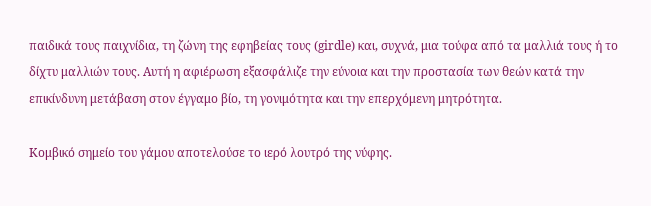παιδικά τους παιχνίδια, τη ζώνη της εφηβείας τους (girdle) και, συχνά, μια τούφα από τα μαλλιά τους ή το δίχτυ μαλλιών τους. Αυτή η αφιέρωση εξασφάλιζε την εύνοια και την προστασία των θεών κατά την επικίνδυνη μετάβαση στον έγγαμο βίο, τη γονιμότητα και την επερχόμενη μητρότητα.

Κομβικό σημείο του γάμου αποτελούσε το ιερό λουτρό της νύφης.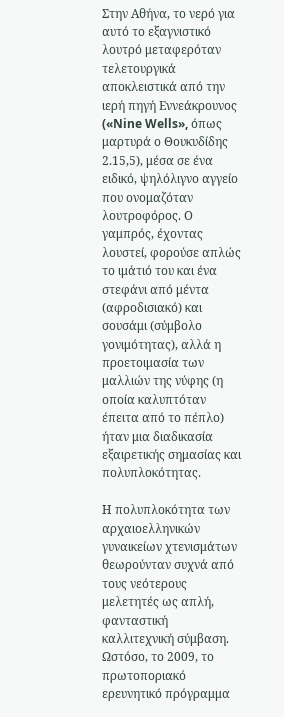Στην Αθήνα, το νερό για αυτό το εξαγνιστικό λουτρό μεταφερόταν τελετουργικά αποκλειστικά από την ιερή πηγή Εννεάκρουνος («Nine Wells», όπως μαρτυρά ο Θουκυδίδης 2.15,5), μέσα σε ένα ειδικό, ψηλόλιγνο αγγείο που ονομαζόταν λουτροφόρος. Ο γαμπρός, έχοντας λουστεί, φορούσε απλώς το ιμάτιό του και ένα στεφάνι από μέντα (αφροδισιακό) και σουσάμι (σύμβολο γονιμότητας), αλλά η προετοιμασία των μαλλιών της νύφης (η οποία καλυπτόταν έπειτα από το πέπλο) ήταν μια διαδικασία εξαιρετικής σημασίας και πολυπλοκότητας.

Η πολυπλοκότητα των αρχαιοελληνικών γυναικείων χτενισμάτων θεωρούνταν συχνά από τους νεότερους μελετητές ως απλή, φανταστική καλλιτεχνική σύμβαση. Ωστόσο, το 2009, το πρωτοποριακό ερευνητικό πρόγραμμα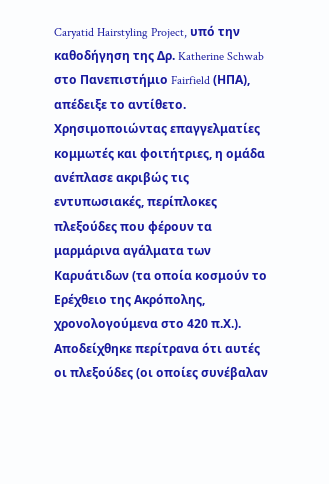Caryatid Hairstyling Project, υπό την καθοδήγηση της Δρ. Katherine Schwab στο Πανεπιστήμιο Fairfield (ΗΠΑ), απέδειξε το αντίθετο. Χρησιμοποιώντας επαγγελματίες κομμωτές και φοιτήτριες, η ομάδα ανέπλασε ακριβώς τις εντυπωσιακές, περίπλοκες πλεξούδες που φέρουν τα μαρμάρινα αγάλματα των Καρυάτιδων (τα οποία κοσμούν το Ερέχθειο της Ακρόπολης, χρονολογούμενα στο 420 π.Χ.). Αποδείχθηκε περίτρανα ότι αυτές οι πλεξούδες (οι οποίες συνέβαλαν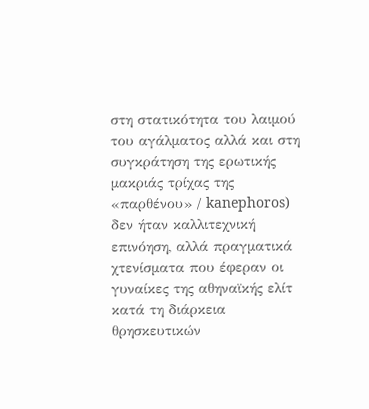στη στατικότητα του λαιμού του αγάλματος αλλά και στη συγκράτηση της ερωτικής μακριάς τρίχας της «παρθένου» / kanephoros) δεν ήταν καλλιτεχνική επινόηση, αλλά πραγματικά χτενίσματα που έφεραν οι γυναίκες της αθηναϊκής ελίτ κατά τη διάρκεια θρησκευτικών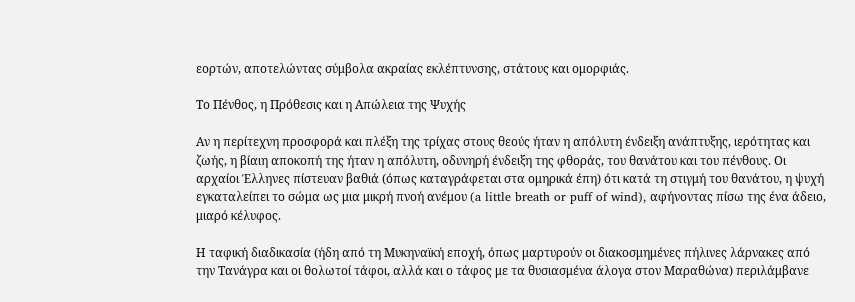εορτών, αποτελώντας σύμβολα ακραίας εκλέπτυνσης, στάτους και ομορφιάς.

Το Πένθος, η Πρόθεσις και η Απώλεια της Ψυχής

Αν η περίτεχνη προσφορά και πλέξη της τρίχας στους θεούς ήταν η απόλυτη ένδειξη ανάπτυξης, ιερότητας και ζωής, η βίαιη αποκοπή της ήταν η απόλυτη, οδυνηρή ένδειξη της φθοράς, του θανάτου και του πένθους. Οι αρχαίοι Έλληνες πίστευαν βαθιά (όπως καταγράφεται στα ομηρικά έπη) ότι κατά τη στιγμή του θανάτου, η ψυχή εγκαταλείπει το σώμα ως μια μικρή πνοή ανέμου (a little breath or puff of wind), αφήνοντας πίσω της ένα άδειο, μιαρό κέλυφος.

Η ταφική διαδικασία (ήδη από τη Μυκηναϊκή εποχή, όπως μαρτυρούν οι διακοσμημένες πήλινες λάρνακες από την Τανάγρα και οι θολωτοί τάφοι, αλλά και ο τάφος με τα θυσιασμένα άλογα στον Μαραθώνα) περιλάμβανε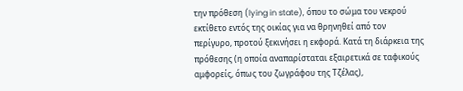την πρόθεση (lying in state), όπου το σώμα του νεκρού εκτίθετο εντός της οικίας για να θρηνηθεί από τον περίγυρο, προτού ξεκινήσει η εκφορά. Κατά τη διάρκεια της πρόθεσης (η οποία αναπαρίσταται εξαιρετικά σε ταφικούς αμφορείς, όπως του ζωγράφου της Τζέλας),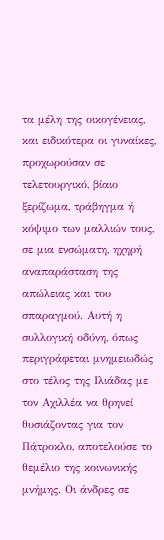τα μέλη της οικογένειας, και ειδικότερα οι γυναίκες, προχωρούσαν σε τελετουργικό, βίαιο ξερίζωμα, τράβηγμα ή κόψιμο των μαλλιών τους, σε μια ενσώματη, ηχηρή αναπαράσταση της απώλειας και του σπαραγμού. Αυτή η συλλογική οδύνη, όπως περιγράφεται μνημειωδώς στο τέλος της Ιλιάδας με τον Αχιλλέα να θρηνεί θυσιάζοντας για τον Πάτροκλο, αποτελούσε το θεμέλιο της κοινωνικής μνήμης. Οι άνδρες σε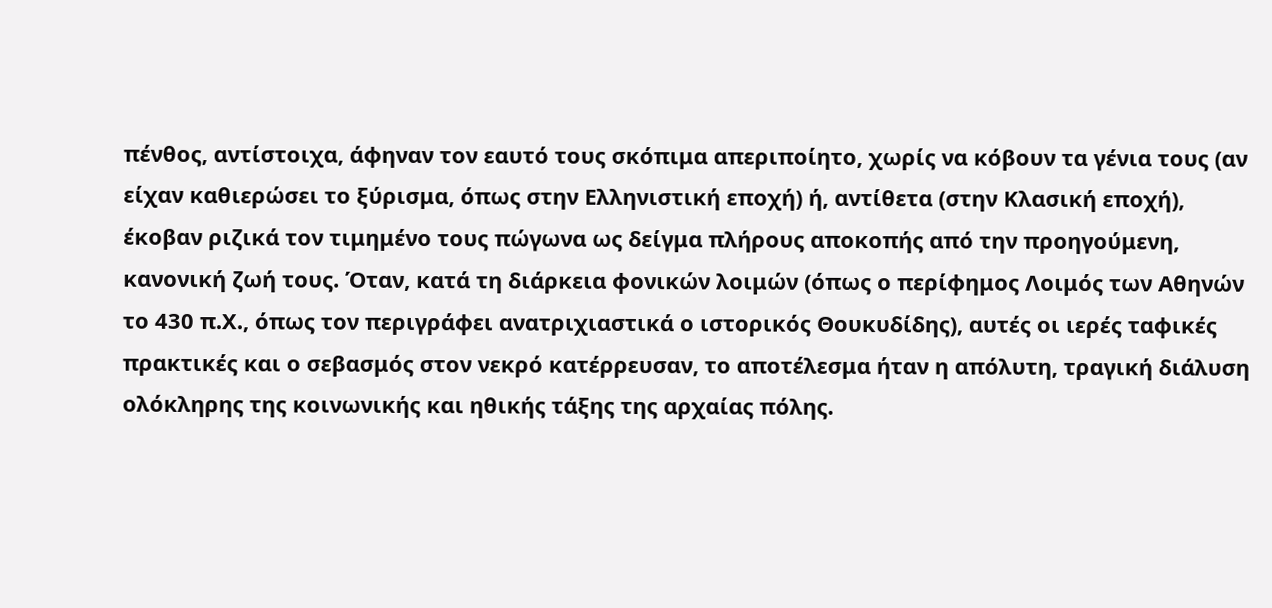πένθος, αντίστοιχα, άφηναν τον εαυτό τους σκόπιμα απεριποίητο, χωρίς να κόβουν τα γένια τους (αν είχαν καθιερώσει το ξύρισμα, όπως στην Ελληνιστική εποχή) ή, αντίθετα (στην Κλασική εποχή), έκοβαν ριζικά τον τιμημένο τους πώγωνα ως δείγμα πλήρους αποκοπής από την προηγούμενη, κανονική ζωή τους. Όταν, κατά τη διάρκεια φονικών λοιμών (όπως ο περίφημος Λοιμός των Αθηνών το 430 π.Χ., όπως τον περιγράφει ανατριχιαστικά ο ιστορικός Θουκυδίδης), αυτές οι ιερές ταφικές πρακτικές και ο σεβασμός στον νεκρό κατέρρευσαν, το αποτέλεσμα ήταν η απόλυτη, τραγική διάλυση ολόκληρης της κοινωνικής και ηθικής τάξης της αρχαίας πόλης.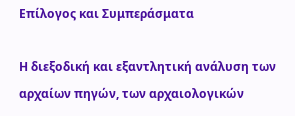Επίλογος και Συμπεράσματα

Η διεξοδική και εξαντλητική ανάλυση των αρχαίων πηγών, των αρχαιολογικών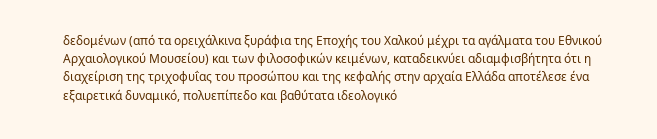δεδομένων (από τα ορειχάλκινα ξυράφια της Εποχής του Χαλκού μέχρι τα αγάλματα του Εθνικού Αρχαιολογικού Μουσείου) και των φιλοσοφικών κειμένων, καταδεικνύει αδιαμφισβήτητα ότι η διαχείριση της τριχοφυΐας του προσώπου και της κεφαλής στην αρχαία Ελλάδα αποτέλεσε ένα εξαιρετικά δυναμικό, πολυεπίπεδο και βαθύτατα ιδεολογικό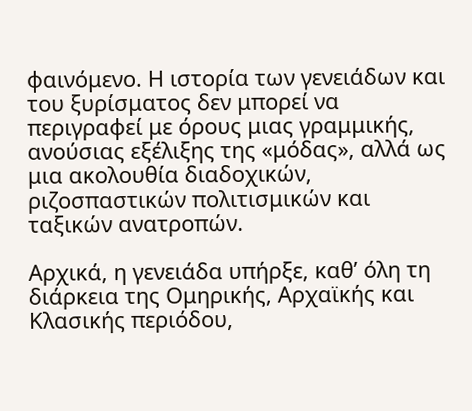φαινόμενο. Η ιστορία των γενειάδων και του ξυρίσματος δεν μπορεί να περιγραφεί με όρους μιας γραμμικής, ανούσιας εξέλιξης της «μόδας», αλλά ως μια ακολουθία διαδοχικών, ριζοσπαστικών πολιτισμικών και ταξικών ανατροπών.

Αρχικά, η γενειάδα υπήρξε, καθ’ όλη τη διάρκεια της Ομηρικής, Αρχαϊκής και Κλασικής περιόδου,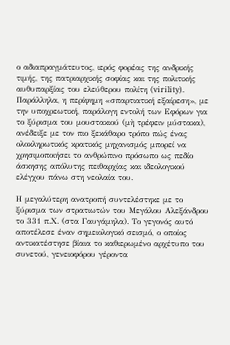ο αδιαπραγμάτευτος, ιερός φορέας της ανδρικής τιμής, της πατριαρχικής σοφίας και της πολιτικής αυθυπαρξίας του ελεύθερου πολίτη (virility). Παράλληλα, η περίφημη «σπαρτιατική εξαίρεση», με την υποχρεωτική, παράλογη εντολή των Εφόρων για το ξύρισμα του μουστακιού (μὴ τρέφειν μύστακα), ανέδειξε με τον πιο ξεκάθαρο τρόπο πώς ένας ολοκληρωτικός κρατικός μηχανισμός μπορεί να χρησιμοποιήσει το ανθρώπινο πρόσωπο ως πεδίο άσκησης απόλυτης πειθαρχίας και ιδεολογικού ελέγχου πάνω στη νεολαία του.

Η μεγαλύτερη ανατροπή συντελέστηκε με το ξύρισμα των στρατιωτών του Μεγάλου Αλεξάνδρου το 331 π.Χ. (στα Γαυγάμηλα). Το γεγονός αυτό αποτέλεσε έναν σημειολογικό σεισμό, ο οποίος αντικατέστησε βίαια το καθιερωμένο αρχέτυπο του συνετού, γενειοφόρου γέροντα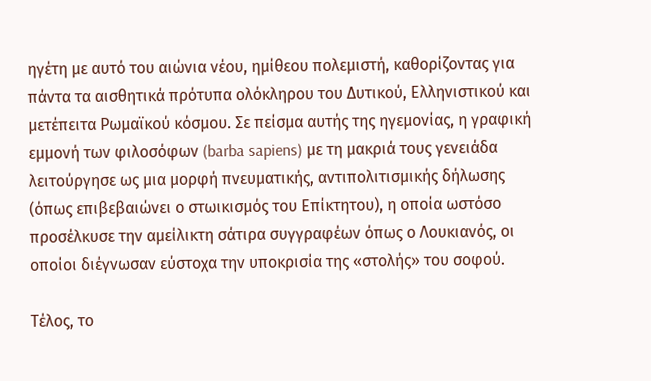ηγέτη με αυτό του αιώνια νέου, ημίθεου πολεμιστή, καθορίζοντας για πάντα τα αισθητικά πρότυπα ολόκληρου του Δυτικού, Ελληνιστικού και μετέπειτα Ρωμαϊκού κόσμου. Σε πείσμα αυτής της ηγεμονίας, η γραφική εμμονή των φιλοσόφων (barba sapiens) με τη μακριά τους γενειάδα λειτούργησε ως μια μορφή πνευματικής, αντιπολιτισμικής δήλωσης (όπως επιβεβαιώνει ο στωικισμός του Επίκτητου), η οποία ωστόσο προσέλκυσε την αμείλικτη σάτιρα συγγραφέων όπως ο Λουκιανός, οι οποίοι διέγνωσαν εύστοχα την υποκρισία της «στολής» του σοφού.

Τέλος, το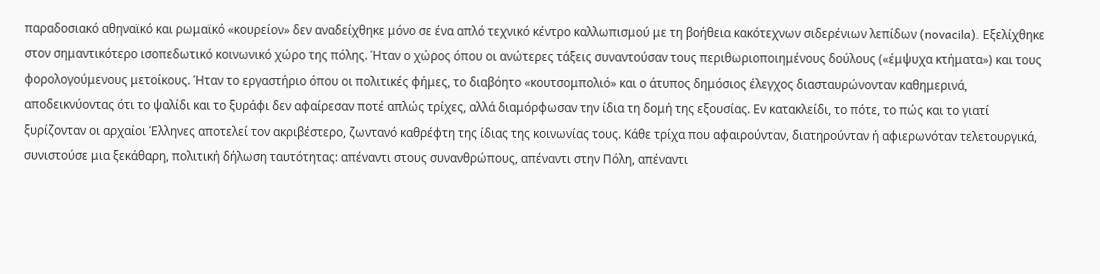παραδοσιακό αθηναϊκό και ρωμαϊκό «κουρείον» δεν αναδείχθηκε μόνο σε ένα απλό τεχνικό κέντρο καλλωπισμού με τη βοήθεια κακότεχνων σιδερένιων λεπίδων (novacila). Εξελίχθηκε στον σημαντικότερο ισοπεδωτικό κοινωνικό χώρο της πόλης. Ήταν ο χώρος όπου οι ανώτερες τάξεις συναντούσαν τους περιθωριοποιημένους δούλους («έμψυχα κτήματα») και τους φορολογούμενους μετοίκους. Ήταν το εργαστήριο όπου οι πολιτικές φήμες, το διαβόητο «κουτσομπολιό» και ο άτυπος δημόσιος έλεγχος διασταυρώνονταν καθημερινά, αποδεικνύοντας ότι το ψαλίδι και το ξυράφι δεν αφαίρεσαν ποτέ απλώς τρίχες, αλλά διαμόρφωσαν την ίδια τη δομή της εξουσίας. Εν κατακλείδι, το πότε, το πώς και το γιατί ξυρίζονταν οι αρχαίοι Έλληνες αποτελεί τον ακριβέστερο, ζωντανό καθρέφτη της ίδιας της κοινωνίας τους. Κάθε τρίχα που αφαιρούνταν, διατηρούνταν ή αφιερωνόταν τελετουργικά, συνιστούσε μια ξεκάθαρη, πολιτική δήλωση ταυτότητας: απέναντι στους συνανθρώπους, απέναντι στην Πόλη, απέναντι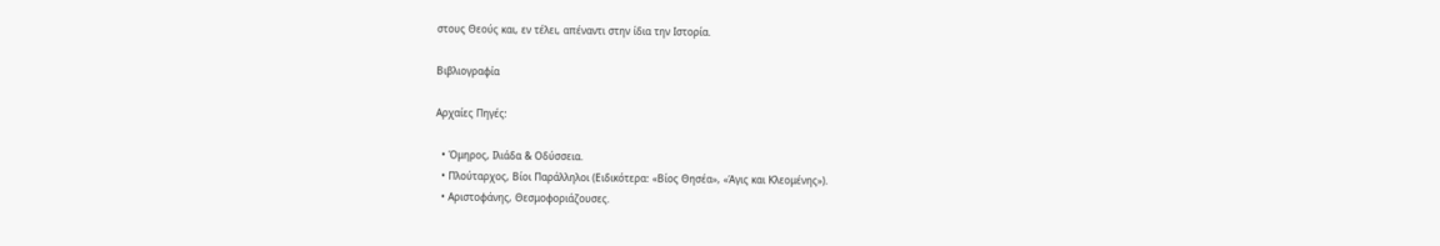στους Θεούς και, εν τέλει, απέναντι στην ίδια την Ιστορία.

Βιβλιογραφία

Αρχαίες Πηγές:

  • Όμηρος, Ιλιάδα & Οδύσσεια.
  • Πλούταρχος, Βίοι Παράλληλοι (Ειδικότερα: «Βίος Θησέα», «Άγις και Κλεομένης»).
  • Αριστοφάνης, Θεσμοφοριάζουσες.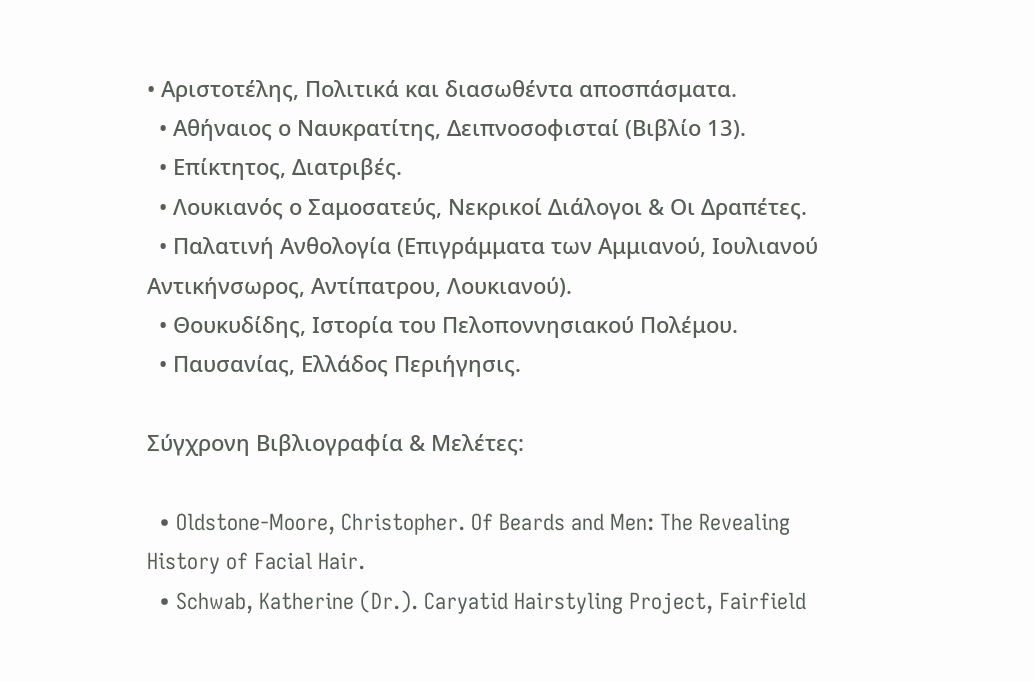• Αριστοτέλης, Πολιτικά και διασωθέντα αποσπάσματα.
  • Αθήναιος ο Ναυκρατίτης, Δειπνοσοφισταί (Βιβλίο 13).
  • Επίκτητος, Διατριβές.
  • Λουκιανός ο Σαμοσατεύς, Νεκρικοί Διάλογοι & Οι Δραπέτες.
  • Παλατινή Ανθολογία (Επιγράμματα των Αμμιανού, Ιουλιανού Αντικήνσωρος, Αντίπατρου, Λουκιανού).
  • Θουκυδίδης, Ιστορία του Πελοποννησιακού Πολέμου.
  • Παυσανίας, Ελλάδος Περιήγησις.

Σύγχρονη Βιβλιογραφία & Μελέτες:

  • Oldstone-Moore, Christopher. Of Beards and Men: The Revealing History of Facial Hair.
  • Schwab, Katherine (Dr.). Caryatid Hairstyling Project, Fairfield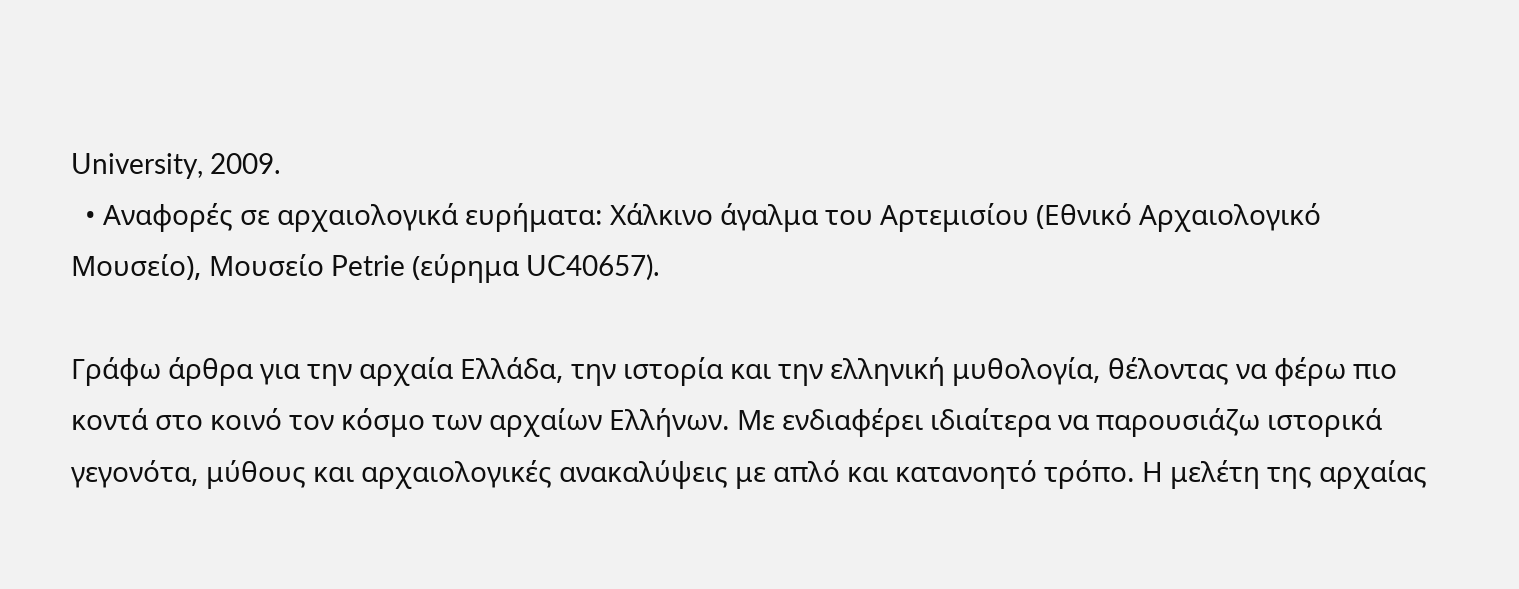University, 2009.
  • Αναφορές σε αρχαιολογικά ευρήματα: Χάλκινο άγαλμα του Αρτεμισίου (Εθνικό Αρχαιολογικό Μουσείο), Μουσείο Petrie (εύρημα UC40657).

Γράφω άρθρα για την αρχαία Ελλάδα, την ιστορία και την ελληνική μυθολογία, θέλοντας να φέρω πιο κοντά στο κοινό τον κόσμο των αρχαίων Ελλήνων. Με ενδιαφέρει ιδιαίτερα να παρουσιάζω ιστορικά γεγονότα, μύθους και αρχαιολογικές ανακαλύψεις με απλό και κατανοητό τρόπο. Η μελέτη της αρχαίας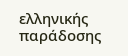ελληνικής παράδοσης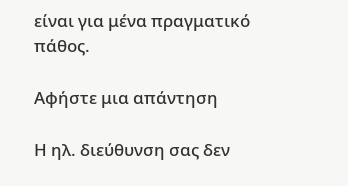είναι για μένα πραγματικό πάθος.

Αφήστε μια απάντηση

Η ηλ. διεύθυνση σας δεν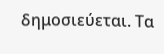δημοσιεύεται. Τα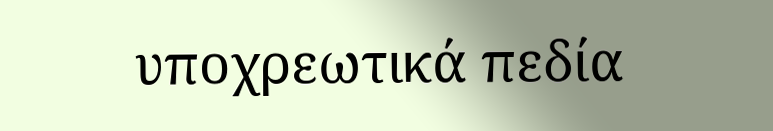υποχρεωτικά πεδία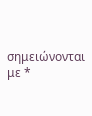σημειώνονται με *